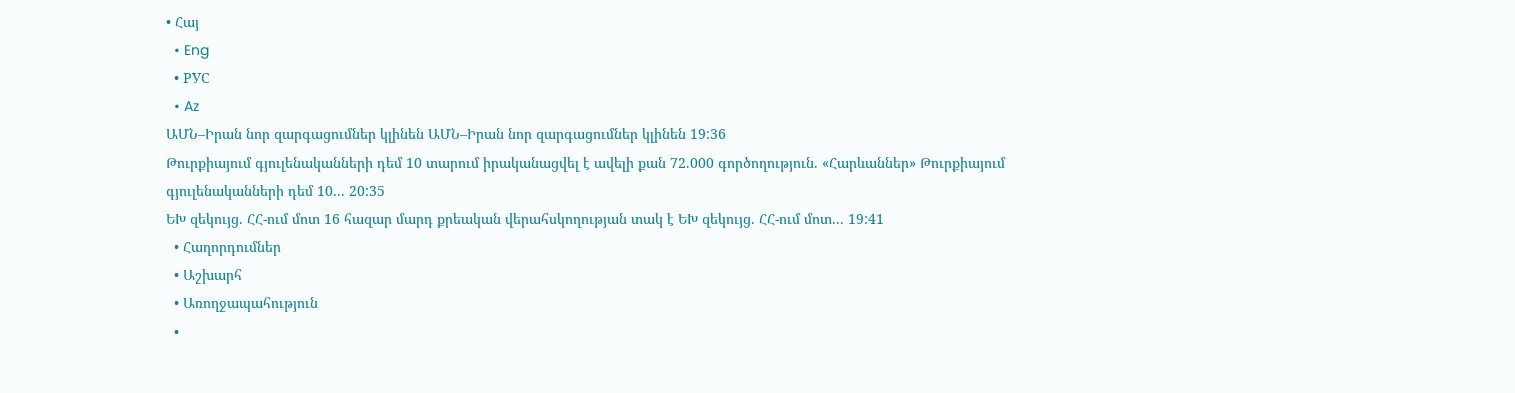• Հայ
  • Eng
  • РУС
  • Az
ԱՄՆ–Իրան նոր զարգացումներ կլինեն ԱՄՆ–Իրան նոր զարգացումներ կլինեն 19:36
Թուրքիայում գյուլենականների դեմ 10 տարում իրականացվել է ավելի քան 72.000 գործողություն. «Հարևաններ» Թուրքիայում գյուլենականների դեմ 10... 20:35
ԵԽ զեկույց. ՀՀ-ում մոտ 16 հազար մարդ քրեական վերահսկողության տակ է ԵԽ զեկույց. ՀՀ-ում մոտ... 19:41
  • Հաղորդումներ
  • Աշխարհ
  • Առողջապահություն
  •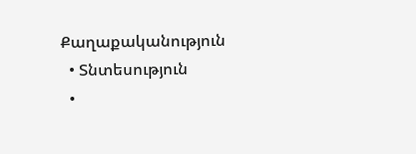Քաղաքականություն
  • Տնտեսություն
  •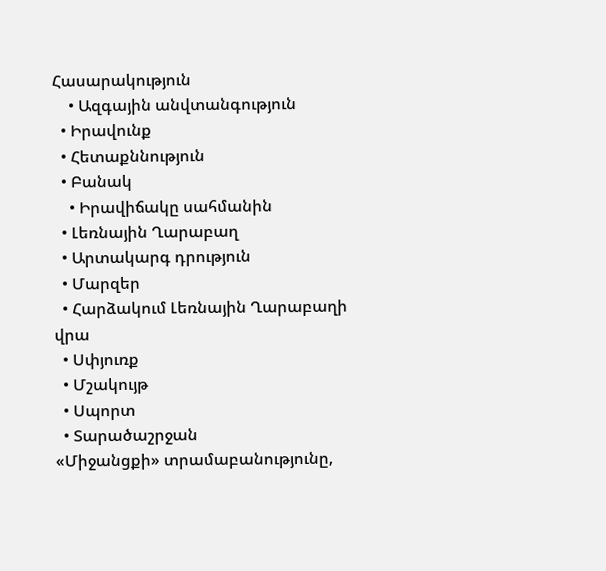Հասարակություն
    • Ազգային անվտանգություն
  • Իրավունք
  • Հետաքննություն
  • Բանակ
    • Իրավիճակը սահմանին
  • Լեռնային Ղարաբաղ
  • Արտակարգ դրություն
  • Մարզեր
  • Հարձակում Լեռնային Ղարաբաղի վրա
  • Սփյուռք
  • Մշակույթ
  • Սպորտ
  • Տարածաշրջան
«Միջանցքի» տրամաբանությունը,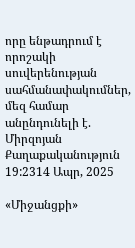որը ենթադրում է որոշակի սուվերենության սահմանափակումներ, մեզ համար անընդունելի է. Միրզոյան
Քաղաքականություն
19:2314 Ապր, 2025

«Միջանցքի»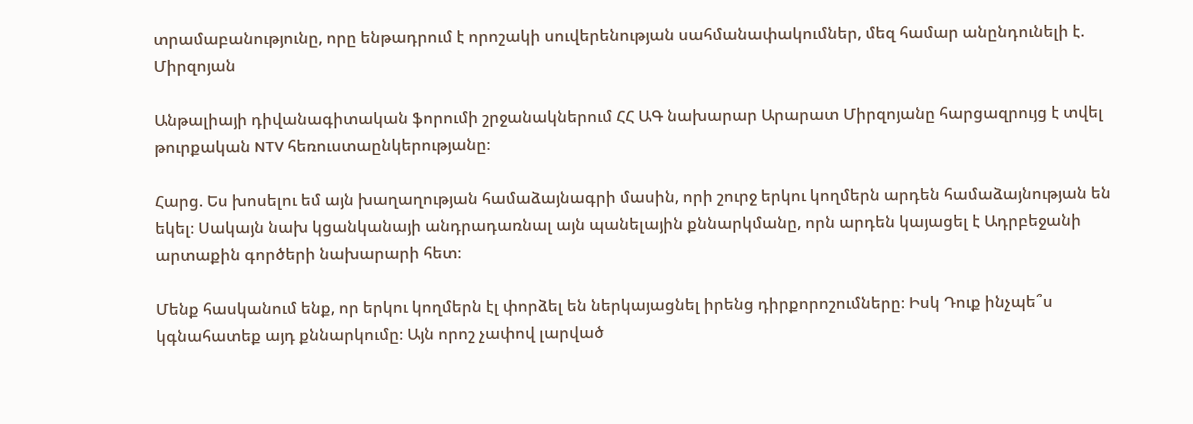տրամաբանությունը, որը ենթադրում է որոշակի սուվերենության սահմանափակումներ, մեզ համար անընդունելի է. Միրզոյան

Անթալիայի դիվանագիտական ֆորումի շրջանակներում ՀՀ ԱԳ նախարար Արարատ Միրզոյանը հարցազրույց է տվել թուրքական NTV հեռուստաընկերությանը։

Հարց. Ես խոսելու եմ այն խաղաղության համաձայնագրի մասին, որի շուրջ երկու կողմերն արդեն համաձայնության են եկել։ Սակայն նախ կցանկանայի անդրադառնալ այն պանելային քննարկմանը, որն արդեն կայացել է Ադրբեջանի արտաքին գործերի նախարարի հետ։

Մենք հասկանում ենք, որ երկու կողմերն էլ փորձել են ներկայացնել իրենց դիրքորոշումները։ Իսկ Դուք ինչպե՞ս կգնահատեք այդ քննարկումը։ Այն որոշ չափով լարված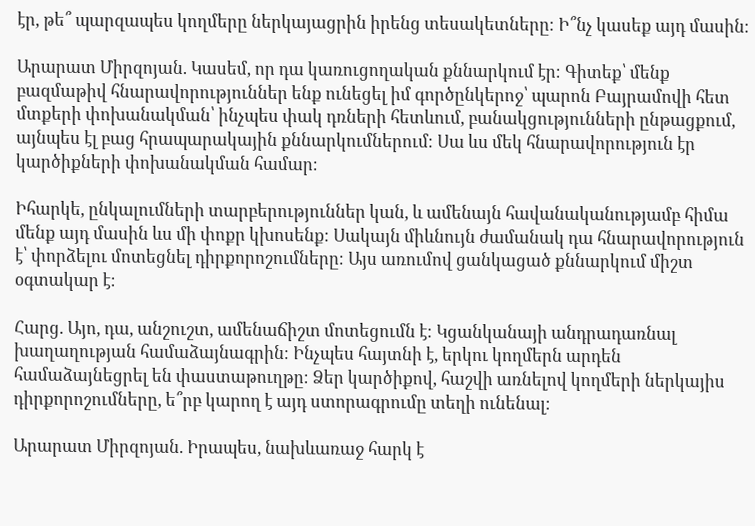էր, թե՞ պարզապես կողմերը ներկայացրին իրենց տեսակետները։ Ի՞նչ կասեք այդ մասին։

Արարատ Միրզոյան. Կասեմ, որ դա կառուցողական քննարկում էր։ Գիտեք՝ մենք բազմաթիվ հնարավորություններ ենք ունեցել իմ գործընկերոջ՝ պարոն Բայրամովի հետ մտքերի փոխանակման՝ ինչպես փակ դռների հետևում, բանակցությունների ընթացքում, այնպես էլ բաց հրապարակային քննարկումներում։ Սա ևս մեկ հնարավորություն էր կարծիքների փոխանակման համար։

Իհարկե, ընկալումների տարբերություններ կան, և ամենայն հավանականությամբ հիմա մենք այդ մասին ևս մի փոքր կխոսենք։ Սակայն միևնույն ժամանակ դա հնարավորություն է՝ փորձելու մոտեցնել դիրքորոշումները։ Այս առումով ցանկացած քննարկում միշտ օգտակար է։

Հարց. Այո, դա, անշուշտ, ամենաճիշտ մոտեցումն է։ Կցանկանայի անդրադառնալ խաղաղության համաձայնագրին։ Ինչպես հայտնի է, երկու կողմերն արդեն համաձայնեցրել են փաստաթուղթը։ Ձեր կարծիքով, հաշվի առնելով կողմերի ներկայիս դիրքորոշումները, ե՞րբ կարող է այդ ստորագրումը տեղի ունենալ։

Արարատ Միրզոյան. Իրապես, նախևառաջ հարկ է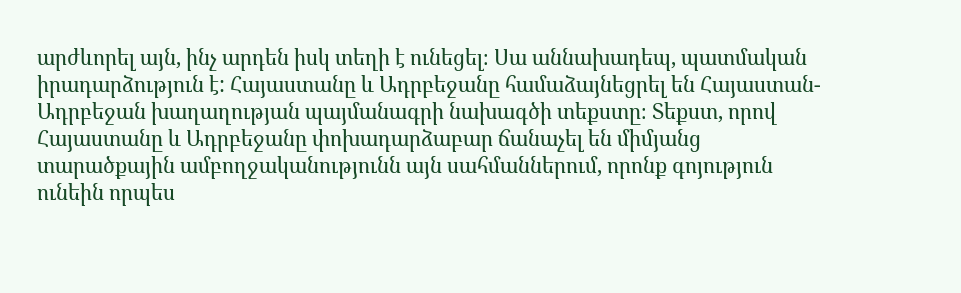արժևորել այն, ինչ արդեն իսկ տեղի է ունեցել։ Սա աննախադեպ, պատմական իրադարձություն է: Հայաստանը և Ադրբեջանը համաձայնեցրել են Հայաստան-Ադրբեջան խաղաղության պայմանագրի նախագծի տեքստը։ Տեքստ, որով Հայաստանը և Ադրբեջանը փոխադարձաբար ճանաչել են միմյանց տարածքային ամբողջականությունն այն սահմաններում, որոնք գոյություն ունեին որպես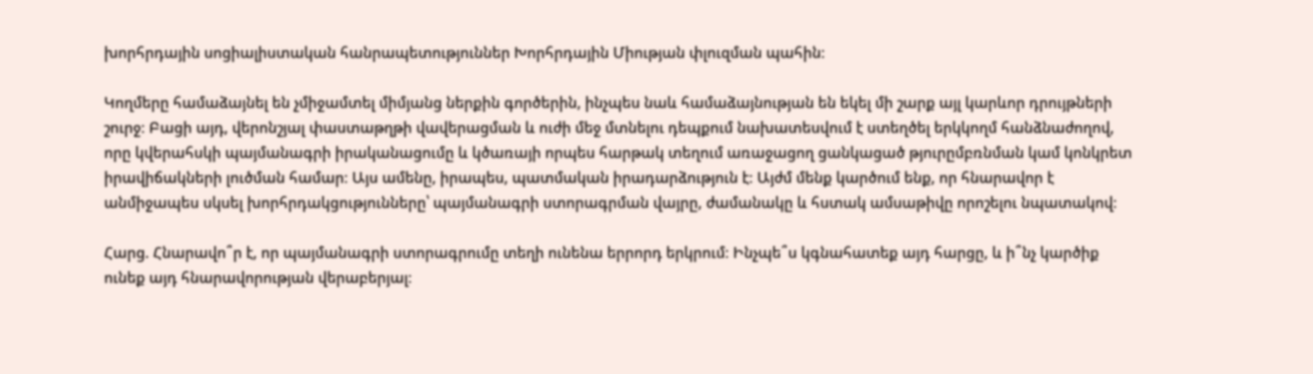խորհրդային սոցիալիստական հանրապետություններ Խորհրդային Միության փլուզման պահին։

Կողմերը համաձայնել են չմիջամտել միմյանց ներքին գործերին, ինչպես նաև համաձայնության են եկել մի շարք այլ կարևոր դրույթների շուրջ։ Բացի այդ, վերոնշյալ փաստաթղթի վավերացման և ուժի մեջ մտնելու դեպքում նախատեսվում է ստեղծել երկկողմ հանձնաժողով, որը կվերահսկի պայմանագրի իրականացումը և կծառայի որպես հարթակ տեղում առաջացող ցանկացած թյուրըմբռնման կամ կոնկրետ իրավիճակների լուծման համար։ Այս ամենը, իրապես, պատմական իրադարձություն է։ Այժմ մենք կարծում ենք, որ հնարավոր է անմիջապես սկսել խորհրդակցությունները՝ պայմանագրի ստորագրման վայրը, ժամանակը և հստակ ամսաթիվը որոշելու նպատակով։

Հարց. Հնարավո՞ր է, որ պայմանագրի ստորագրումը տեղի ունենա երրորդ երկրում։ Ինչպե՞ս կգնահատեք այդ հարցը, և ի՞նչ կարծիք ունեք այդ հնարավորության վերաբերյալ։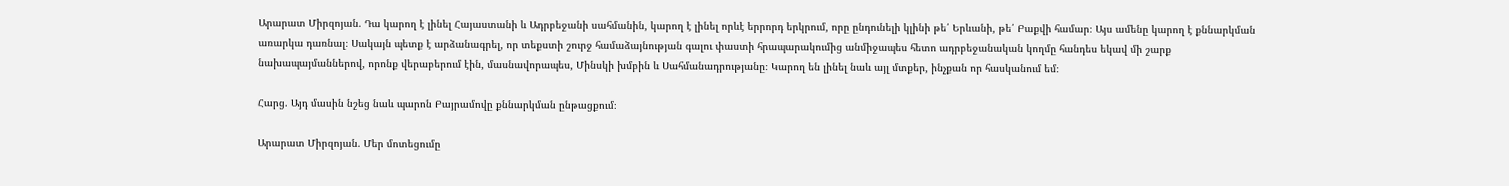Արարատ Միրզոյան. Դա կարող է լինել Հայաստանի և Ադրբեջանի սահմանին, կարող է լինել որևէ երրորդ երկրում, որը ընդունելի կլինի թե՛ Երևանի, թե՛ Բաքվի համար։ Այս ամենը կարող է քննարկման առարկա դառնալ։ Սակայն պետք է արձանագրել, որ տեքստի շուրջ համաձայնության գալու փաստի հրապարակումից անմիջապես հետո ադրբեջանական կողմը հանդես եկավ մի շարք նախապայմաններով, որոնք վերաբերում էին, մասնավորապես, Մինսկի խմբին և Սահմանադրությանը։ Կարող են լինել նաև այլ մտքեր, ինչքան որ հասկանում եմ։

Հարց. Այդ մասին նշեց նաև պարոն Բայրամովը քննարկման ընթացքում։

Արարատ Միրզոյան. Մեր մոտեցումը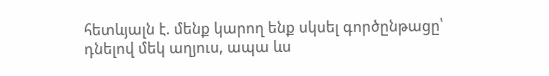հետևյալն է. մենք կարող ենք սկսել գործընթացը՝ դնելով մեկ աղյուս, ապա ևս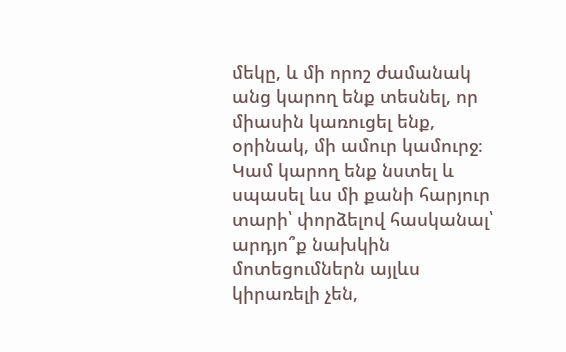մեկը, և մի որոշ ժամանակ անց կարող ենք տեսնել, որ միասին կառուցել ենք, օրինակ, մի ամուր կամուրջ։ Կամ կարող ենք նստել և սպասել ևս մի քանի հարյուր տարի՝ փորձելով հասկանալ՝ արդյո՞ք նախկին մոտեցումներն այլևս կիրառելի չեն,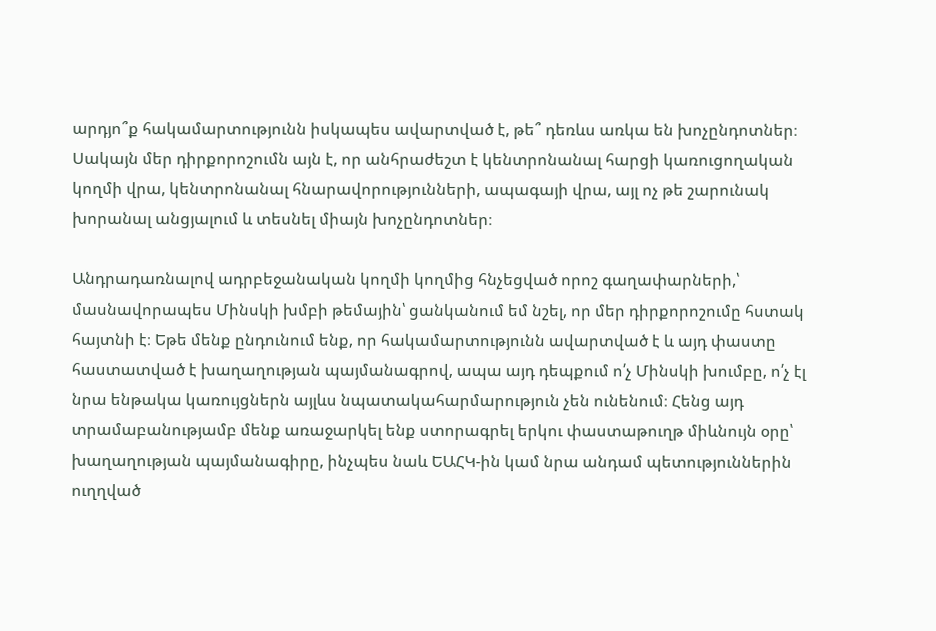արդյո՞ք հակամարտությունն իսկապես ավարտված է, թե՞ դեռևս առկա են խոչընդոտներ։ Սակայն մեր դիրքորոշումն այն է, որ անհրաժեշտ է կենտրոնանալ հարցի կառուցողական կողմի վրա, կենտրոնանալ հնարավորությունների, ապագայի վրա, այլ ոչ թե շարունակ խորանալ անցյալում և տեսնել միայն խոչընդոտներ։

Անդրադառնալով ադրբեջանական կողմի կողմից հնչեցված որոշ գաղափարների,՝ մասնավորապես Մինսկի խմբի թեմային՝ ցանկանում եմ նշել, որ մեր դիրքորոշումը հստակ հայտնի է։ Եթե մենք ընդունում ենք, որ հակամարտությունն ավարտված է և այդ փաստը հաստատված է խաղաղության պայմանագրով, ապա այդ դեպքում ո՛չ Մինսկի խումբը, ո՛չ էլ նրա ենթակա կառույցներն այլևս նպատակահարմարություն չեն ունենում։ Հենց այդ տրամաբանությամբ մենք առաջարկել ենք ստորագրել երկու փաստաթուղթ միևնույն օրը՝ խաղաղության պայմանագիրը, ինչպես նաև ԵԱՀԿ-ին կամ նրա անդամ պետություններին ուղղված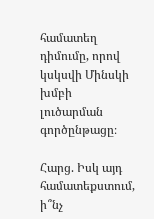համատեղ դիմումը, որով կսկսվի Մինսկի խմբի լուծարման գործընթացը։

Հարց. Իսկ այդ համատեքստում, ի՞նչ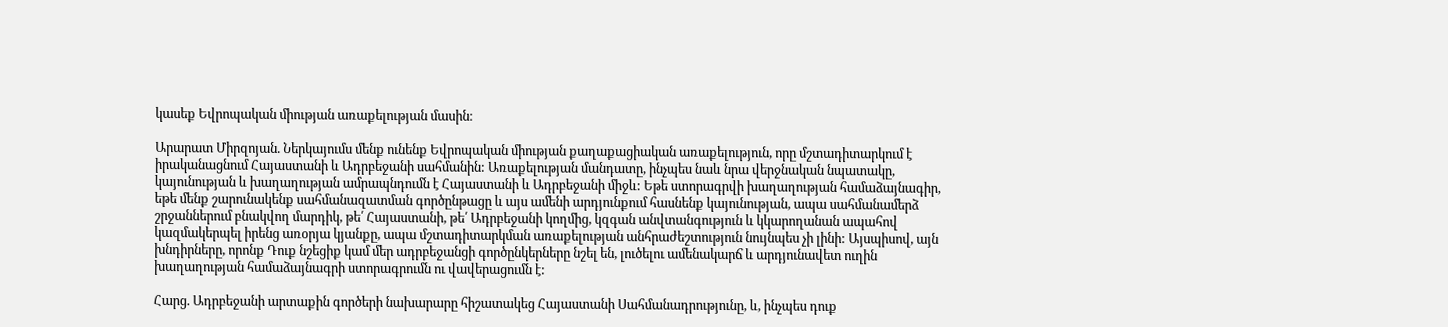կասեք Եվրոպական միության առաքելության մասին։

Արարատ Միրզոյան. Ներկայումս մենք ունենք Եվրոպական միության քաղաքացիական առաքելություն, որը մշտադիտարկում է իրականացնում Հայաստանի և Ադրբեջանի սահմանին: Առաքելության մանդատը, ինչպես նաև նրա վերջնական նպատակը, կայունության և խաղաղության ամրապնդումն է Հայաստանի և Ադրբեջանի միջև: Եթե ստորագրվի խաղաղության համաձայնագիր, եթե մենք շարունակենք սահմանազատման գործընթացը և այս ամենի արդյունքում հասնենք կայունության, ապա սահմանամերձ շրջաններում բնակվող մարդիկ, թե՛ Հայաստանի, թե՛ Ադրբեջանի կողմից, կզգան անվտանգություն և կկարողանան ապահով կազմակերպել իրենց առօրյա կյանքը, ապա մշտադիտարկման առաքելության անհրաժեշտություն նույնպես չի լինի: Այսպիսով, այն խնդիրները, որոնք Դուք նշեցիք կամ մեր ադրբեջանցի գործընկերները նշել են, լուծելու ամենակարճ և արդյունավետ ուղին խաղաղության համաձայնագրի ստորագրումն ու վավերացումն է:

Հարց. Ադրբեջանի արտաքին գործերի նախարարը հիշատակեց Հայաստանի Սահմանադրությունը, և, ինչպես դուք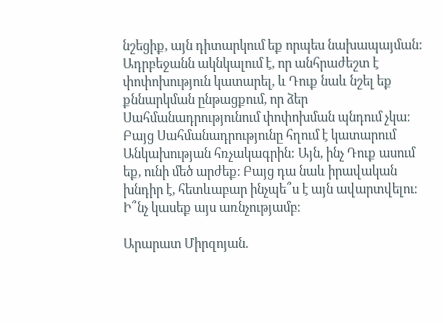նշեցիք, այն դիտարկում եք որպես նախապայման: Ադրբեջանն ակնկալում է, որ անհրաժեշտ է փոփոխություն կատարել, և Դուք նաև նշել եք քննարկման ընթացքում, որ ձեր Սահմանադրությունում փոփոխման պնդում չկա։ Բայց Սահմանադրությունը հղում է կատարում Անկախության հռչակագրին: Այն, ինչ Դուք ասում եք, ունի մեծ արժեք։ Բայց դա նաև իրավական խնդիր է, հետևաբար ինչպե՞ս է այն ավարտվելու։ Ի՞նչ կասեք այս առնչությամբ։

Արարատ Միրզոյան.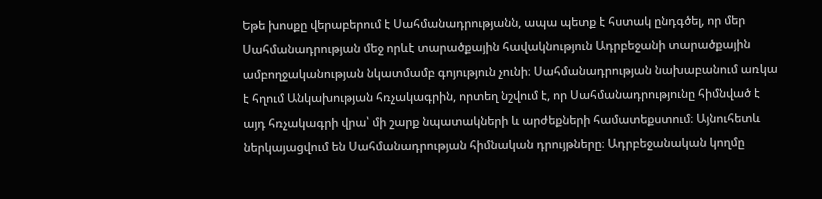Եթե խոսքը վերաբերում է Սահմանադրությանն, ապա պետք է հստակ ընդգծել, որ մեր Սահմանադրության մեջ որևէ տարածքային հավակնություն Ադրբեջանի տարածքային ամբողջականության նկատմամբ գոյություն չունի։ Սահմանադրության նախաբանում առկա է հղում Անկախության հռչակագրին, որտեղ նշվում է, որ Սահմանադրությունը հիմնված է այդ հռչակագրի վրա՝ մի շարք նպատակների և արժեքների համատեքստում։ Այնուհետև ներկայացվում են Սահմանադրության հիմնական դրույթները։ Ադրբեջանական կողմը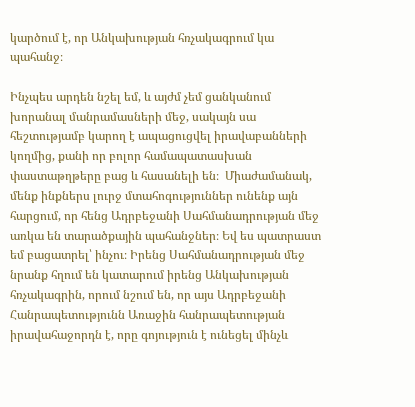կարծում է, որ Անկախության հռչակագրում կա պահանջ։

Ինչպես արդեն նշել եմ, և այժմ չեմ ցանկանում խորանալ մանրամասների մեջ, սակայն սա հեշտությամբ կարող է ապացուցվել իրավաբանների կողմից, քանի որ բոլոր համապատասխան փաստաթղթերը բաց և հասանելի են։  Միաժամանակ, մենք ինքներս լուրջ մտահոգություններ ունենք այն հարցում, որ հենց Ադրբեջանի Սահմանադրության մեջ առկա են տարածքային պահանջներ։ Եվ ես պատրաստ եմ բացատրել՝ ինչու։ Իրենց Սահմանադրության մեջ նրանք հղում են կատարում իրենց Անկախության հռչակագրին, որում նշում են, որ այս Ադրբեջանի Հանրապետությունն Առաջին հանրապետության իրավահաջորդն է, որը գոյություն է ունեցել մինչև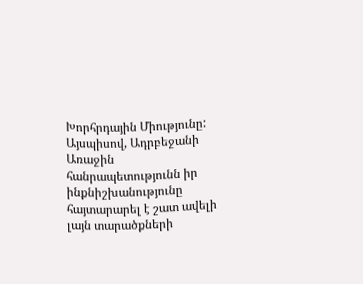Խորհրդային Միությունը: Այսպիսով, Ադրբեջանի Առաջին հանրապետությունն իր ինքնիշխանությունը հայտարարել է շատ ավելի լայն տարածքների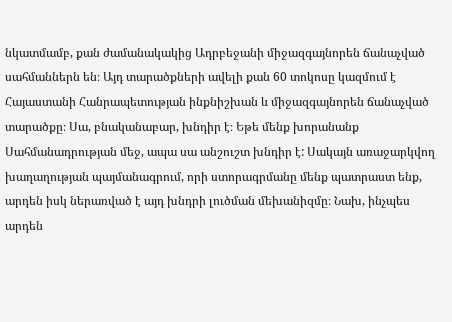նկատմամբ, քան ժամանակակից Ադրբեջանի միջազգայնորեն ճանաչված սահմաններն են։ Այդ տարածքների ավելի քան 60 տոկոսը կազմում է Հայաստանի Հանրապետության ինքնիշխան և միջազգայնորեն ճանաչված տարածքը։ Սա, բնականաբար, խնդիր է։ Եթե մենք խորանանք Սահմանադրության մեջ, ապա սա անշուշտ խնդիր է: Սակայն առաջարկվող խաղաղության պայմանագրում, որի ստորագրմանը մենք պատրաստ ենք, արդեն իսկ ներառված է այդ խնդրի լուծման մեխանիզմը։ Նախ, ինչպես արդեն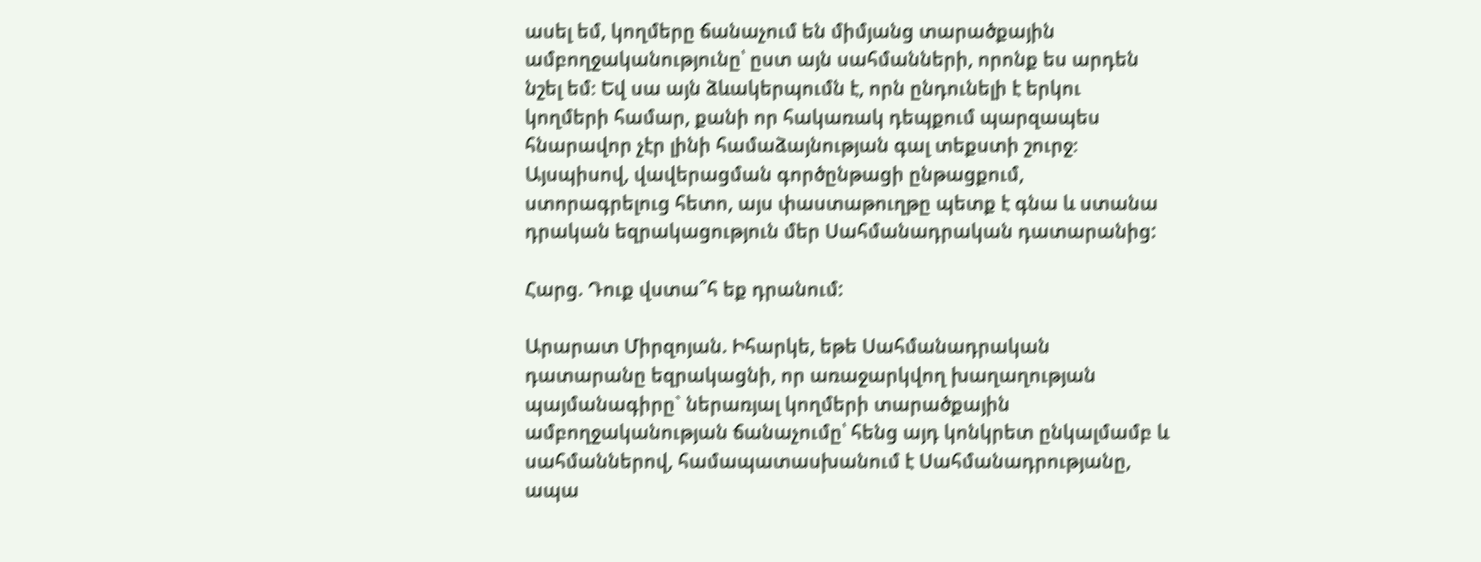ասել եմ, կողմերը ճանաչում են միմյանց տարածքային ամբողջականությունը՝ ըստ այն սահմանների, որոնք ես արդեն նշել եմ։ Եվ սա այն ձևակերպումն է, որն ընդունելի է երկու կողմերի համար, քանի որ հակառակ դեպքում պարզապես հնարավոր չէր լինի համաձայնության գալ տեքստի շուրջ։ Այսպիսով, վավերացման գործընթացի ընթացքում, ստորագրելուց հետո, այս փաստաթուղթը պետք է գնա և ստանա դրական եզրակացություն մեր Սահմանադրական դատարանից:

Հարց. Դուք վստա՞հ եք դրանում:

Արարատ Միրզոյան. Իհարկե, եթե Սահմանադրական դատարանը եզրակացնի, որ առաջարկվող խաղաղության պայմանագիրը` ներառյալ կողմերի տարածքային ամբողջականության ճանաչումը՝ հենց այդ կոնկրետ ընկալմամբ և սահմաններով, համապատասխանում է Սահմանադրությանը, ապա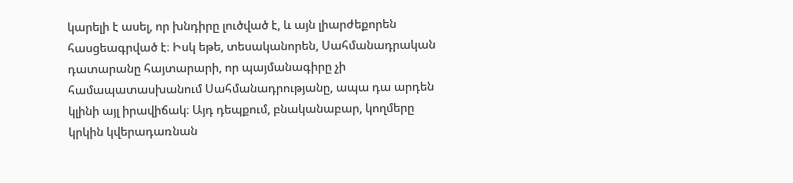կարելի է ասել, որ խնդիրը լուծված է, և այն լիարժեքորեն հասցեագրված է։ Իսկ եթե, տեսականորեն, Սահմանադրական դատարանը հայտարարի, որ պայմանագիրը չի համապատասխանում Սահմանադրությանը, ապա դա արդեն կլինի այլ իրավիճակ։ Այդ դեպքում, բնականաբար, կողմերը կրկին կվերադառնան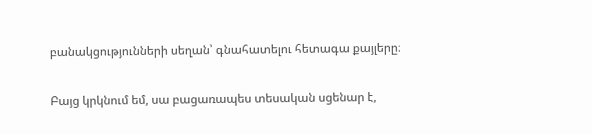բանակցությունների սեղան՝ գնահատելու հետագա քայլերը։

Բայց կրկնում եմ, սա բացառապես տեսական սցենար է,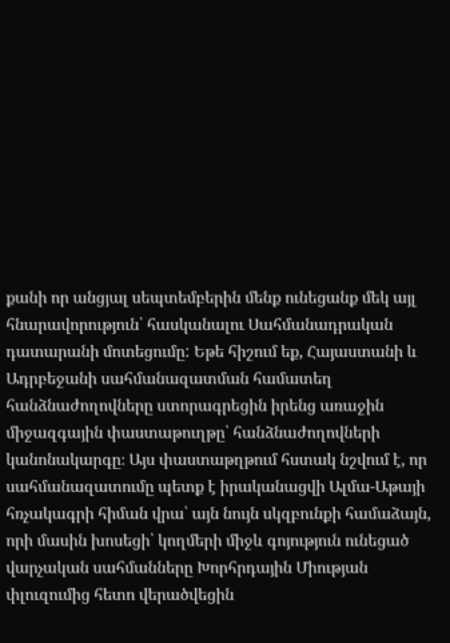քանի որ անցյալ սեպտեմբերին մենք ունեցանք մեկ այլ հնարավորություն՝ հասկանալու Սահմանադրական դատարանի մոտեցումը: Եթե հիշում եք, Հայաստանի և Ադրբեջանի սահմանազատման համատեղ հանձնաժողովները ստորագրեցին իրենց առաջին միջազգային փաստաթուղթը՝ հանձնաժողովների կանոնակարգը։ Այս փաստաթղթում հստակ նշվում է, որ սահմանազատումը պետք է իրականացվի Ալմա-Աթայի հռչակագրի հիման վրա՝ այն նույն սկզբունքի համաձայն, որի մասին խոսեցի՝ կողմերի միջև գոյություն ունեցած վարչական սահմանները Խորհրդային Միության փլուզումից հետո վերածվեցին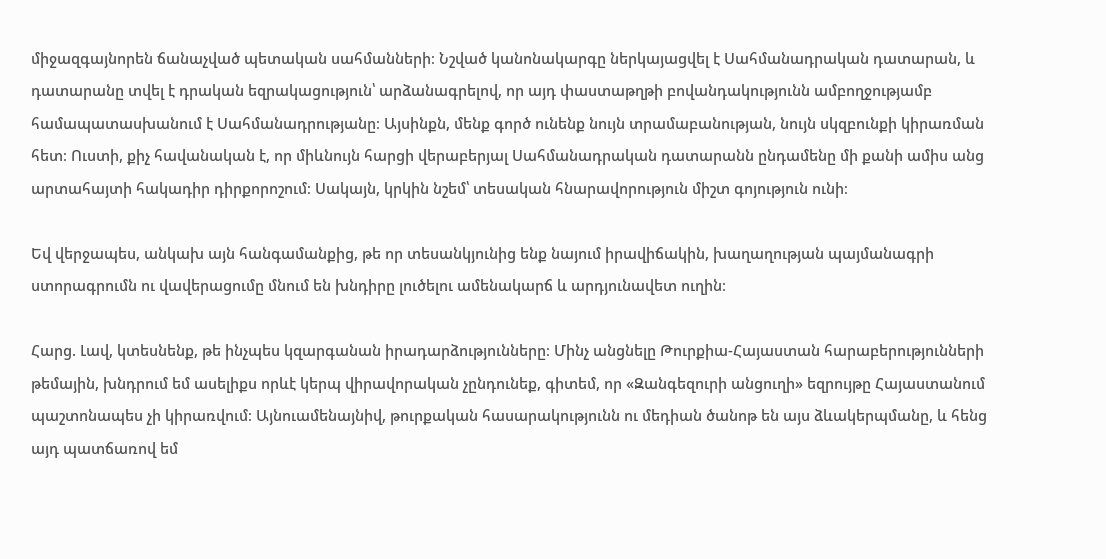միջազգայնորեն ճանաչված պետական սահմանների։ Նշված կանոնակարգը ներկայացվել է Սահմանադրական դատարան, և դատարանը տվել է դրական եզրակացություն՝ արձանագրելով, որ այդ փաստաթղթի բովանդակությունն ամբողջությամբ համապատասխանում է Սահմանադրությանը։ Այսինքն, մենք գործ ունենք նույն տրամաբանության, նույն սկզբունքի կիրառման հետ։ Ուստի, քիչ հավանական է, որ միևնույն հարցի վերաբերյալ Սահմանադրական դատարանն ընդամենը մի քանի ամիս անց արտահայտի հակադիր դիրքորոշում։ Սակայն, կրկին նշեմ՝ տեսական հնարավորություն միշտ գոյություն ունի։

Եվ վերջապես, անկախ այն հանգամանքից, թե որ տեսանկյունից ենք նայում իրավիճակին, խաղաղության պայմանագրի ստորագրումն ու վավերացումը մնում են խնդիրը լուծելու ամենակարճ և արդյունավետ ուղին։

Հարց. Լավ, կտեսնենք, թե ինչպես կզարգանան իրադարձությունները։ Մինչ անցնելը Թուրքիա-Հայաստան հարաբերությունների թեմային, խնդրում եմ ասելիքս որևէ կերպ վիրավորական չընդունեք, գիտեմ, որ «Զանգեզուրի անցուղի» եզրույթը Հայաստանում պաշտոնապես չի կիրառվում։ Այնուամենայնիվ, թուրքական հասարակությունն ու մեդիան ծանոթ են այս ձևակերպմանը, և հենց այդ պատճառով եմ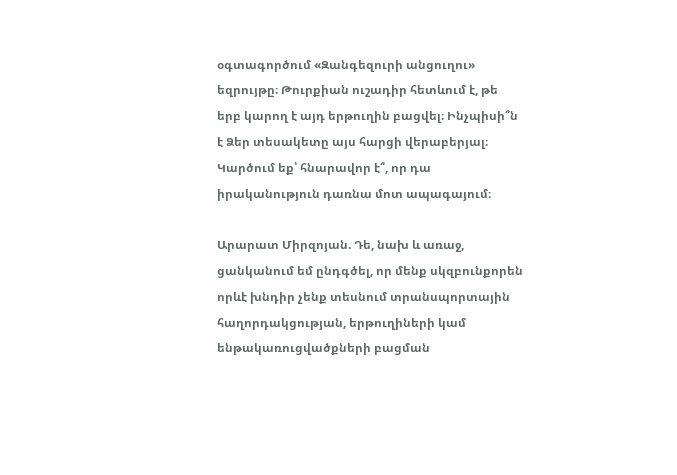օգտագործում «Զանգեզուրի անցուղու» եզրույթը։ Թուրքիան ուշադիր հետևում է, թե երբ կարող է այդ երթուղին բացվել։ Ինչպիսի՞ն է Ձեր տեսակետը այս հարցի վերաբերյալ։ Կարծում եք՝ հնարավոր է՞, որ դա իրականություն դառնա մոտ ապագայում։

Արարատ Միրզոյան. Դե, նախ և առաջ, ցանկանում եմ ընդգծել, որ մենք սկզբունքորեն որևէ խնդիր չենք տեսնում տրանսպորտային հաղորդակցության, երթուղիների կամ ենթակառուցվածքների բացման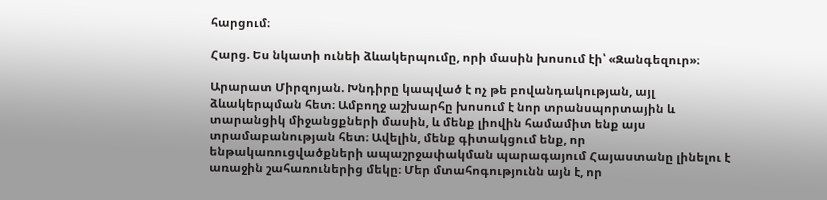հարցում։

Հարց. Ես նկատի ունեի ձևակերպումը, որի մասին խոսում էի՝ «Զանգեզուր»։

Արարատ Միրզոյան. Խնդիրը կապված է ոչ թե բովանդակության, այլ ձևակերպման հետ։ Ամբողջ աշխարհը խոսում է նոր տրանսպորտային և տարանցիկ միջանցքների մասին, և մենք լիովին համամիտ ենք այս տրամաբանության հետ։ Ավելին, մենք գիտակցում ենք, որ ենթակառուցվածքների ապաշրջափակման պարագայում Հայաստանը լինելու է առաջին շահառուներից մեկը։ Մեր մտահոգությունն այն է, որ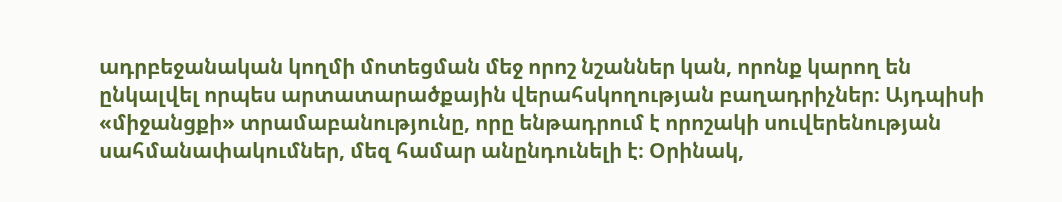ադրբեջանական կողմի մոտեցման մեջ որոշ նշաններ կան, որոնք կարող են ընկալվել որպես արտատարածքային վերահսկողության բաղադրիչներ։ Այդպիսի «միջանցքի» տրամաբանությունը, որը ենթադրում է որոշակի սուվերենության սահմանափակումներ, մեզ համար անընդունելի է։ Օրինակ,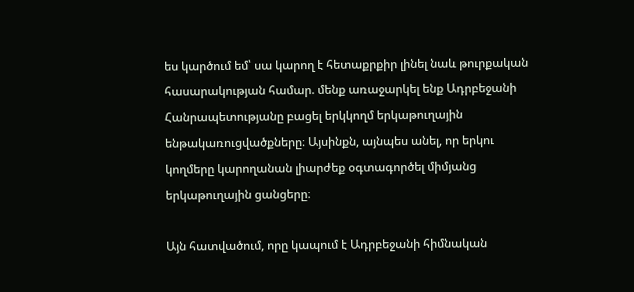ես կարծում եմ՝ սա կարող է հետաքրքիր լինել նաև թուրքական հասարակության համար. մենք առաջարկել ենք Ադրբեջանի Հանրապետությանը բացել երկկողմ երկաթուղային ենթակառուցվածքները։ Այսինքն, այնպես անել, որ երկու կողմերը կարողանան լիարժեք օգտագործել միմյանց երկաթուղային ցանցերը։

Այն հատվածում, որը կապում է Ադրբեջանի հիմնական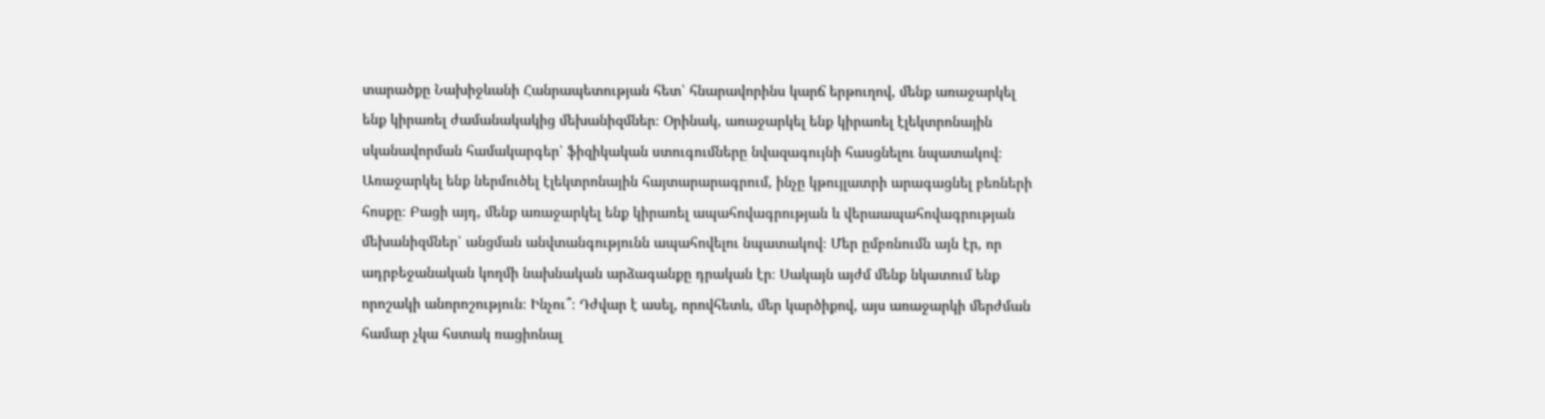տարածքը Նախիջևանի Հանրապետության հետ՝ հնարավորինս կարճ երթուղով, մենք առաջարկել ենք կիրառել ժամանակակից մեխանիզմներ։ Օրինակ, առաջարկել ենք կիրառել էլեկտրոնային սկանավորման համակարգեր՝ ֆիզիկական ստուգումները նվազագույնի հասցնելու նպատակով։ Առաջարկել ենք ներմուծել էլեկտրոնային հայտարարագրում, ինչը կթույլատրի արագացնել բեռների հոսքը։ Բացի այդ, մենք առաջարկել ենք կիրառել ապահովագրության և վերաապահովագրության մեխանիզմներ՝ անցման անվտանգությունն ապահովելու նպատակով։ Մեր ըմբռնումն այն էր, որ ադրբեջանական կողմի նախնական արձագանքը դրական էր։ Սակայն այժմ մենք նկատում ենք որոշակի անորոշություն։ Ինչու՞։ Դժվար է ասել, որովհետև, մեր կարծիքով, այս առաջարկի մերժման համար չկա հստակ ռացիոնալ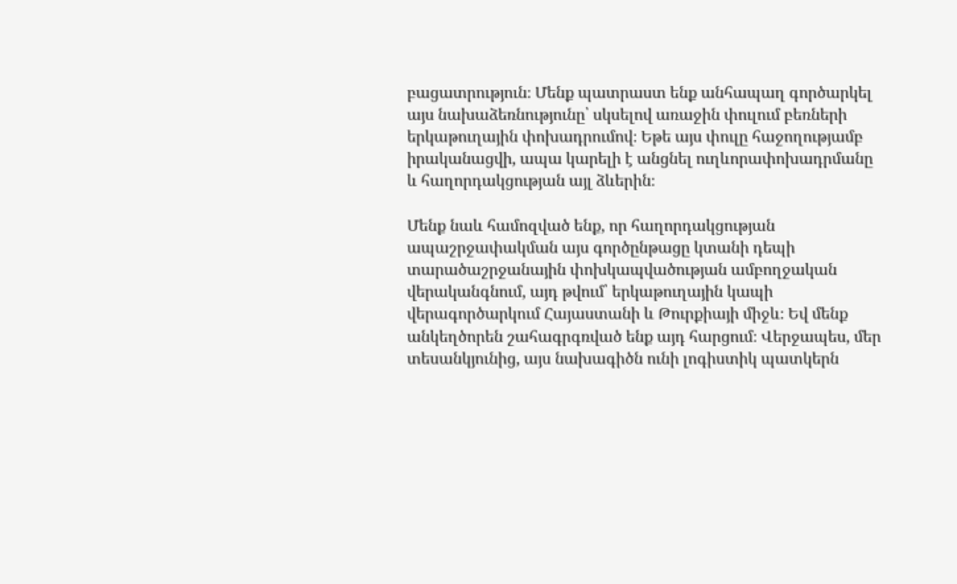բացատրություն։ Մենք պատրաստ ենք անհապաղ գործարկել այս նախաձեռնությունը՝ սկսելով առաջին փուլում բեռների երկաթուղային փոխադրումով։ Եթե այս փուլը հաջողությամբ իրականացվի, ապա կարելի է անցնել ուղևորափոխադրմանը և հաղորդակցության այլ ձևերին։

Մենք նաև համոզված ենք, որ հաղորդակցության ապաշրջափակման այս գործընթացը կտանի դեպի տարածաշրջանային փոխկապվածության ամբողջական վերականգնում, այդ թվում՝ երկաթուղային կապի վերագործարկում Հայաստանի և Թուրքիայի միջև։ Եվ մենք անկեղծորեն շահագրգռված ենք այդ հարցում։ Վերջապես, մեր տեսանկյունից, այս նախագիծն ունի լոգիստիկ պատկերն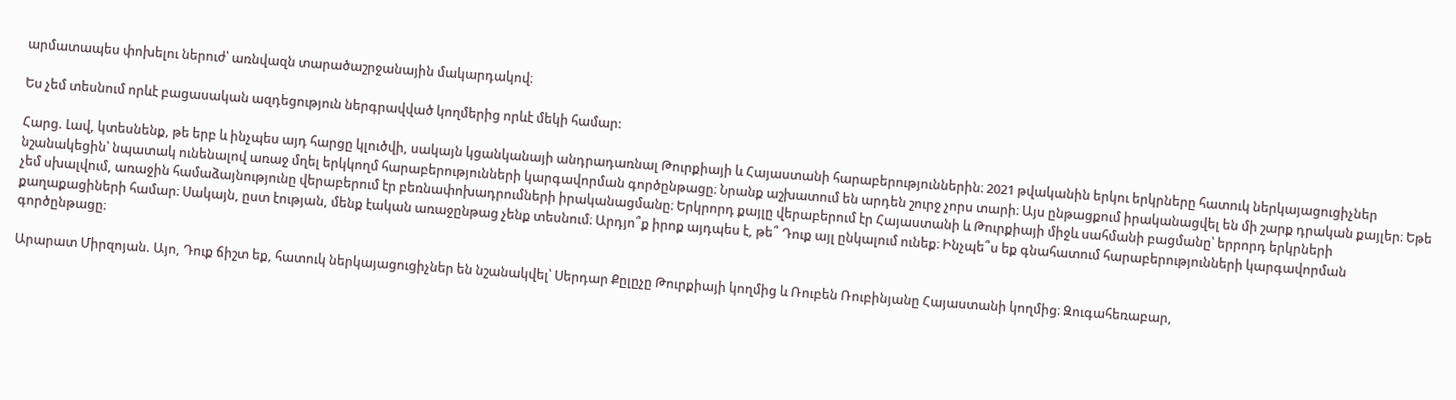արմատապես փոխելու ներուժ՝ առնվազն տարածաշրջանային մակարդակով։

Ես չեմ տեսնում որևէ բացասական ազդեցություն ներգրավված կողմերից որևէ մեկի համար:

Հարց. Լավ, կտեսնենք, թե երբ և ինչպես այդ հարցը կլուծվի, սակայն կցանկանայի անդրադառնալ Թուրքիայի և Հայաստանի հարաբերություններին։ 2021 թվականին երկու երկրները հատուկ ներկայացուցիչներ նշանակեցին՝ նպատակ ունենալով առաջ մղել երկկողմ հարաբերությունների կարգավորման գործընթացը։ Նրանք աշխատում են արդեն շուրջ չորս տարի։ Այս ընթացքում իրականացվել են մի շարք դրական քայլեր։ Եթե չեմ սխալվում, առաջին համաձայնությունը վերաբերում էր բեռնափոխադրումների իրականացմանը։ Երկրորդ քայլը վերաբերում էր Հայաստանի և Թուրքիայի միջև սահմանի բացմանը՝ երրորդ երկրների քաղաքացիների համար։ Սակայն, ըստ էության, մենք էական առաջընթաց չենք տեսնում։ Արդյո՞ք իրոք այդպես է, թե՞ Դուք այլ ընկալում ունեք։ Ինչպե՞ս եք գնահատում հարաբերությունների կարգավորման գործընթացը։

Արարատ Միրզոյան. Այո, Դուք ճիշտ եք, հատուկ ներկայացուցիչներ են նշանակվել՝ Սերդար Քըլըչը Թուրքիայի կողմից և Ռուբեն Ռուբինյանը Հայաստանի կողմից։ Զուգահեռաբար,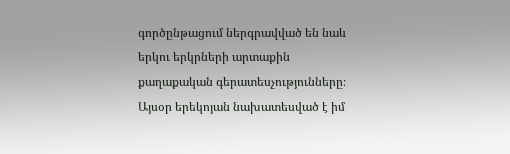գործընթացում ներգրավված են նաև երկու երկրների արտաքին քաղաքական գերատեսչությունները։ Այսօր երեկոյան նախատեսված է իմ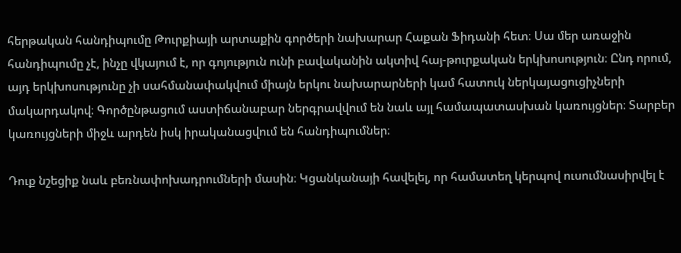հերթական հանդիպումը Թուրքիայի արտաքին գործերի նախարար Հաքան Ֆիդանի հետ։ Սա մեր առաջին հանդիպումը չէ, ինչը վկայում է, որ գոյություն ունի բավականին ակտիվ հայ-թուրքական երկխոսություն։ Ընդ որում, այդ երկխոսությունը չի սահմանափակվում միայն երկու նախարարների կամ հատուկ ներկայացուցիչների մակարդակով։ Գործընթացում աստիճանաբար ներգրավվում են նաև այլ համապատասխան կառույցներ։ Տարբեր կառույցների միջև արդեն իսկ իրականացվում են հանդիպումներ։

Դուք նշեցիք նաև բեռնափոխադրումների մասին։ Կցանկանայի հավելել, որ համատեղ կերպով ուսումնասիրվել է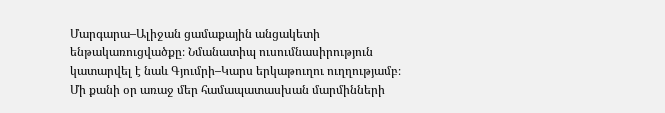Մարգարա–Ալիջան ցամաքային անցակետի ենթակառուցվածքը։ Նմանատիպ ուսումնասիրություն կատարվել է նաև Գյումրի–Կարս երկաթուղու ուղղությամբ։ Մի քանի օր առաջ մեր համապատասխան մարմինների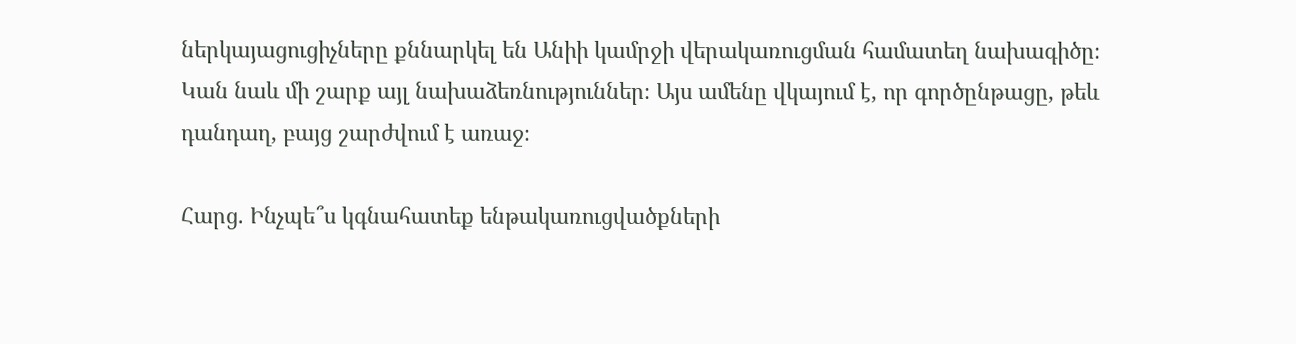ներկայացուցիչները քննարկել են Անիի կամրջի վերակառուցման համատեղ նախագիծը։ Կան նաև մի շարք այլ նախաձեռնություններ։ Այս ամենը վկայում է, որ գործընթացը, թեև դանդաղ, բայց շարժվում է առաջ։

Հարց. Ինչպե՞ս կգնահատեք ենթակառուցվածքների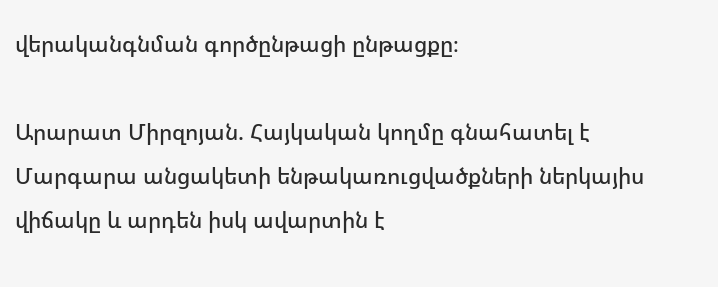վերականգնման գործընթացի ընթացքը։

Արարատ Միրզոյան. Հայկական կողմը գնահատել է Մարգարա անցակետի ենթակառուցվածքների ներկայիս վիճակը և արդեն իսկ ավարտին է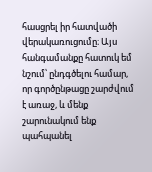հասցրել իր հատվածի վերակառուցումը։ Այս հանգամանքը հատուկ եմ նշում՝ ընդգծելու համար, որ գործընթացը շարժվում է առաջ, և մենք շարունակում ենք պահպանել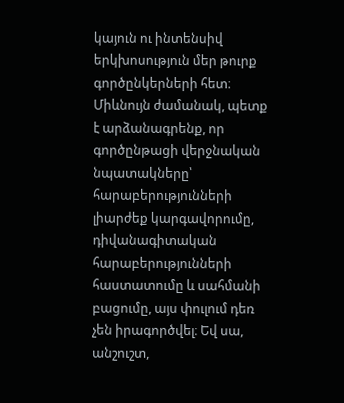կայուն ու ինտենսիվ երկխոսություն մեր թուրք գործընկերների հետ։ Միևնույն ժամանակ, պետք է արձանագրենք, որ գործընթացի վերջնական նպատակները՝ հարաբերությունների լիարժեք կարգավորումը, դիվանագիտական հարաբերությունների հաստատումը և սահմանի բացումը, այս փուլում դեռ չեն իրագործվել։ Եվ սա, անշուշտ,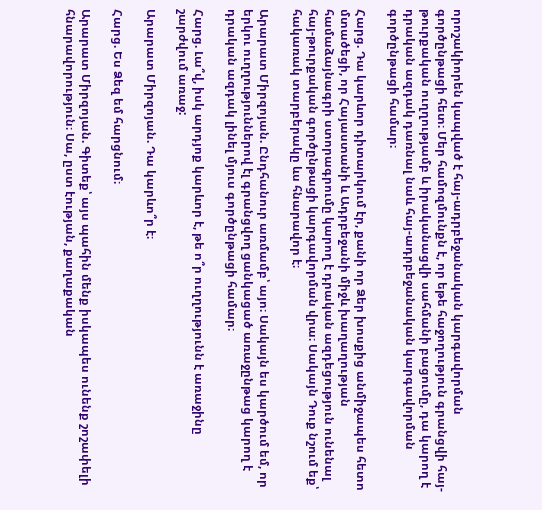որոշակիորեն կապված է հայ-ադրբեջանական կարգավորման գործընթացի հետ։ Մեր համոզմունքն է, որ եթե հաջողություն գրանցվի հայ-թուրքական ուղղությամբ և իրականացվի սահմանի բացումը, դա կարող է դրական ազդակ դառնալ նաև հայ-ադրբեջանական կարգավորման գործընթացի համար։

Հարց. Դա կարևոր դիտարկում էր, քանի որ Ձեր խոսքից անմիջապես հետո մտածեցի, որ Հայաստանի և Ադրբեջանի միջև խաղաղության համաձայնագրի ստորագրումը կարող է դրական ազդեցություն ունենալ հայ-թուրքական գործընթացի կարգավորման վրա։ Սակայն Դուք նշում եք՝ հակառակ տարբերակը ևս հնարավոր է։

Արարատ Միրզոյան. Ընդհանուր առմամբ՝ այո։ Սակայն ես կարծում եմ, որ երկու ուղղություններով էլ գրանցվող ցանկացած առաջընթաց կարող է դրական ազդակ լինել մյուս գործընթացի համար։

Հարց. Լա՞վ, իսկ արդյոք կարևոր է, թե ո՞ր ուղղությունն է առաջինը շարժվում առաջ:

Արարատ Միրզոյան. Դա կարևո՞ր է։

Հարց. Ես Ձեզ եմ հարցնում։

Արարատ Միրզոյան. Գիտեք՝ այս պահին մենք իսկապես ունենք շոշափելի հնարավորություն։ Սա, ըստ էության, քաղաքական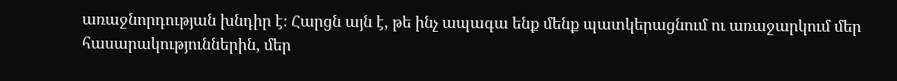առաջնորդության խնդիր է։ Հարցն այն է, թե ինչ ապագա ենք մենք պատկերացնում ու առաջարկում մեր հասարակություններին, մեր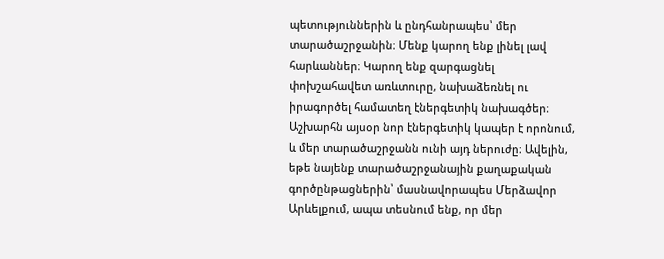պետություններին և ընդհանրապես՝ մեր տարածաշրջանին։ Մենք կարող ենք լինել լավ հարևաններ։ Կարող ենք զարգացնել փոխշահավետ առևտուրը, նախաձեռնել ու իրագործել համատեղ էներգետիկ նախագծեր։ Աշխարհն այսօր նոր էներգետիկ կապեր է որոնում, և մեր տարածաշրջանն ունի այդ ներուժը։ Ավելին, եթե նայենք տարածաշրջանային քաղաքական գործընթացներին՝ մասնավորապես Մերձավոր Արևելքում, ապա տեսնում ենք, որ մեր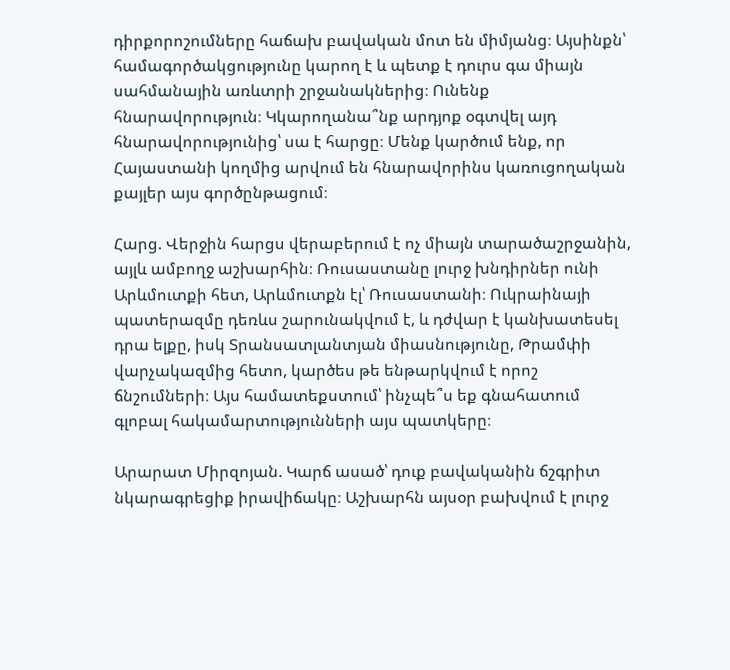դիրքորոշումները հաճախ բավական մոտ են միմյանց։ Այսինքն՝ համագործակցությունը կարող է և պետք է դուրս գա միայն սահմանային առևտրի շրջանակներից։ Ունենք հնարավորություն։ Կկարողանա՞նք արդյոք օգտվել այդ հնարավորությունից՝ սա է հարցը։ Մենք կարծում ենք, որ Հայաստանի կողմից արվում են հնարավորինս կառուցողական քայլեր այս գործընթացում։

Հարց. Վերջին հարցս վերաբերում է ոչ միայն տարածաշրջանին, այլև ամբողջ աշխարհին։ Ռուսաստանը լուրջ խնդիրներ ունի Արևմուտքի հետ, Արևմուտքն էլ՝ Ռուսաստանի։ Ուկրաինայի պատերազմը դեռևս շարունակվում է, և դժվար է կանխատեսել դրա ելքը, իսկ Տրանսատլանտյան միասնությունը, Թրամփի վարչակազմից հետո, կարծես թե ենթարկվում է որոշ ճնշումների։ Այս համատեքստում՝ ինչպե՞ս եք գնահատում գլոբալ հակամարտությունների այս պատկերը։

Արարատ Միրզոյան. Կարճ ասած՝ դուք բավականին ճշգրիտ նկարագրեցիք իրավիճակը։ Աշխարհն այսօր բախվում է լուրջ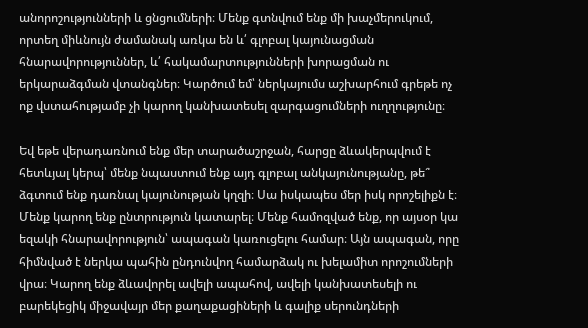անորոշությունների և ցնցումների։ Մենք գտնվում ենք մի խաչմերուկում, որտեղ միևնույն ժամանակ առկա են և՛ գլոբալ կայունացման հնարավորություններ, և՛ հակամարտությունների խորացման ու երկարաձգման վտանգներ։ Կարծում եմ՝ ներկայումս աշխարհում գրեթե ոչ ոք վստահությամբ չի կարող կանխատեսել զարգացումների ուղղությունը։

Եվ եթե վերադառնում ենք մեր տարածաշրջան, հարցը ձևակերպվում է հետևյալ կերպ՝ մենք նպաստում ենք այդ գլոբալ անկայունությանը, թե՞ ձգտում ենք դառնալ կայունության կղզի։ Սա իսկապես մեր իսկ որոշելիքն է։ Մենք կարող ենք ընտրություն կատարել։ Մենք համոզված ենք, որ այսօր կա եզակի հնարավորություն՝ ապագան կառուցելու համար։ Այն ապագան, որը հիմնված է ներկա պահին ընդունվող համարձակ ու խելամիտ որոշումների վրա։ Կարող ենք ձևավորել ավելի ապահով, ավելի կանխատեսելի ու բարեկեցիկ միջավայր մեր քաղաքացիների և գալիք սերունդների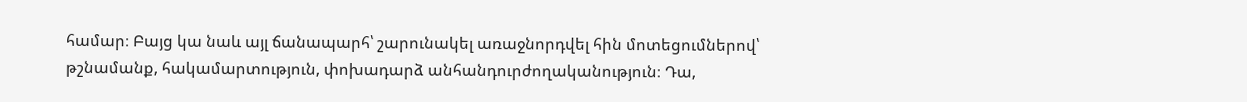համար։ Բայց կա նաև այլ ճանապարհ՝ շարունակել առաջնորդվել հին մոտեցումներով՝ թշնամանք, հակամարտություն, փոխադարձ անհանդուրժողականություն։ Դա,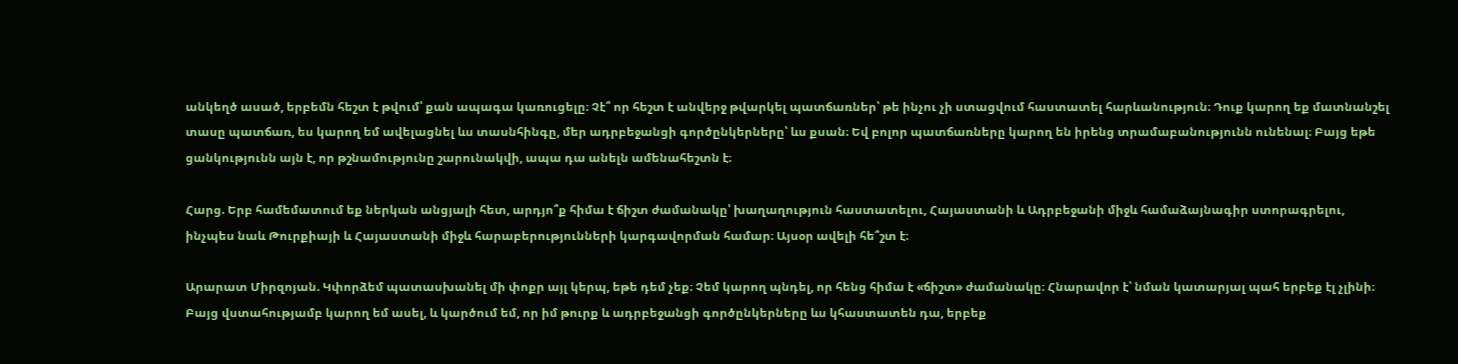անկեղծ ասած, երբեմն հեշտ է թվում՝ քան ապագա կառուցելը։ Չէ՞ որ հեշտ է անվերջ թվարկել պատճառներ՝ թե ինչու չի ստացվում հաստատել հարևանություն։ Դուք կարող եք մատնանշել տասը պատճառ, ես կարող եմ ավելացնել ևս տասնհինգը, մեր ադրբեջանցի գործընկերները՝ ևս քսան։ Եվ բոլոր պատճառները կարող են իրենց տրամաբանությունն ունենալ։ Բայց եթե ցանկությունն այն է, որ թշնամությունը շարունակվի, ապա դա անելն ամենահեշտն է։

Հարց. Երբ համեմատում եք ներկան անցյալի հետ, արդյո՞ք հիմա է ճիշտ ժամանակը՝ խաղաղություն հաստատելու, Հայաստանի և Ադրբեջանի միջև համաձայնագիր ստորագրելու, ինչպես նաև Թուրքիայի և Հայաստանի միջև հարաբերությունների կարգավորման համար։ Այսօր ավելի հե՞շտ է։

Արարատ Միրզոյան. Կփորձեմ պատասխանել մի փոքր այլ կերպ, եթե դեմ չեք։ Չեմ կարող պնդել, որ հենց հիմա է «ճիշտ» ժամանակը։ Հնարավոր է՝ նման կատարյալ պահ երբեք էլ չլինի։ Բայց վստահությամբ կարող եմ ասել, և կարծում եմ, որ իմ թուրք և ադրբեջանցի գործընկերները ևս կհաստատեն դա, երբեք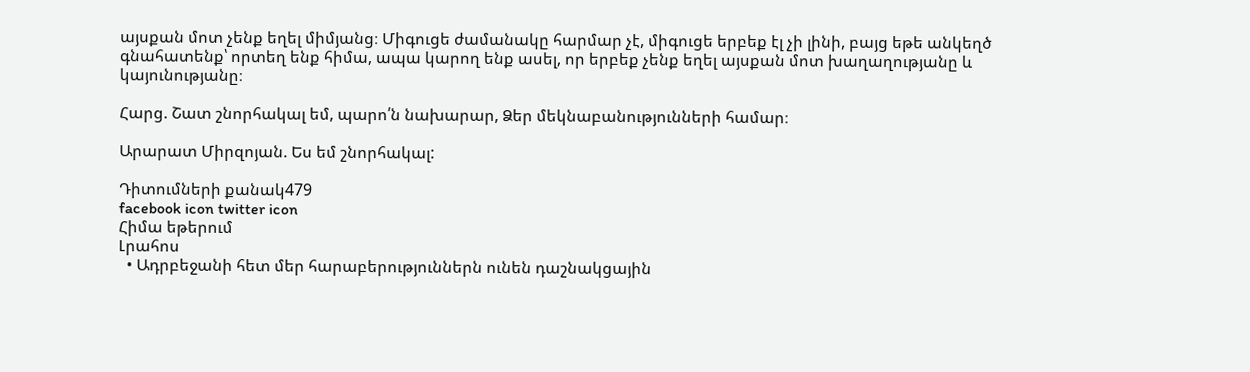այսքան մոտ չենք եղել միմյանց։ Միգուցե ժամանակը հարմար չէ, միգուցե երբեք էլ չի լինի, բայց եթե անկեղծ գնահատենք՝ որտեղ ենք հիմա, ապա կարող ենք ասել, որ երբեք չենք եղել այսքան մոտ խաղաղությանը և կայունությանը։

Հարց. Շատ շնորհակալ եմ, պարո՛ն նախարար, Ձեր մեկնաբանությունների համար։

Արարատ Միրզոյան. Ես եմ շնորհակալ:

Դիտումների քանակ479
facebook icon twitter icon
Հիմա եթերում
Լրահոս
  • Ադրբեջանի հետ մեր հարաբերություններն ունեն դաշնակցային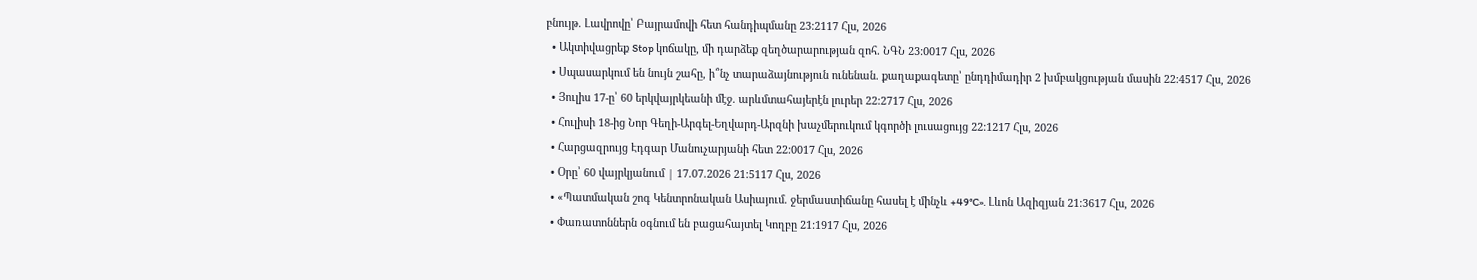բնույթ. Լավրովը՝ Բայրամովի հետ հանդիպմանը 23:2117 Հլս, 2026
  • Ակտիվացրեք Stop կոճակը, մի դարձեք զեղծարարության զոհ. ՆԳՆ 23:0017 Հլս, 2026
  • Սպասարկում են նույն շահը, ի՞նչ տարաձայնություն ունենան. քաղաքագետը՝ ընդդիմադիր 2 խմբակցության մասին 22:4517 Հլս, 2026
  • Յուլիս 17-ը՝ 60 երկվայրկեանի մէջ. արևմտահայերէն լուրեր 22:2717 Հլս, 2026
  • Հուլիսի 18-ից Նոր Գեղի-Արգել-Եղվարդ-Արզնի խաչմերուկում կգործի լուսացույց 22:1217 Հլս, 2026
  • Հարցազրույց Էդգար Մանուչարյանի հետ 22:0017 Հլս, 2026
  • Օրը՝ 60 վայրկյանում | 17.07.2026 21:5117 Հլս, 2026
  • «Պատմական շոգ Կենտրոնական Ասիայում. ջերմաստիճանը հասել է մինչև +49°C». Լևոն Ազիզյան 21:3617 Հլս, 2026
  • Փառատոններն օգնում են բացահայտել Կողբը 21:1917 Հլս, 2026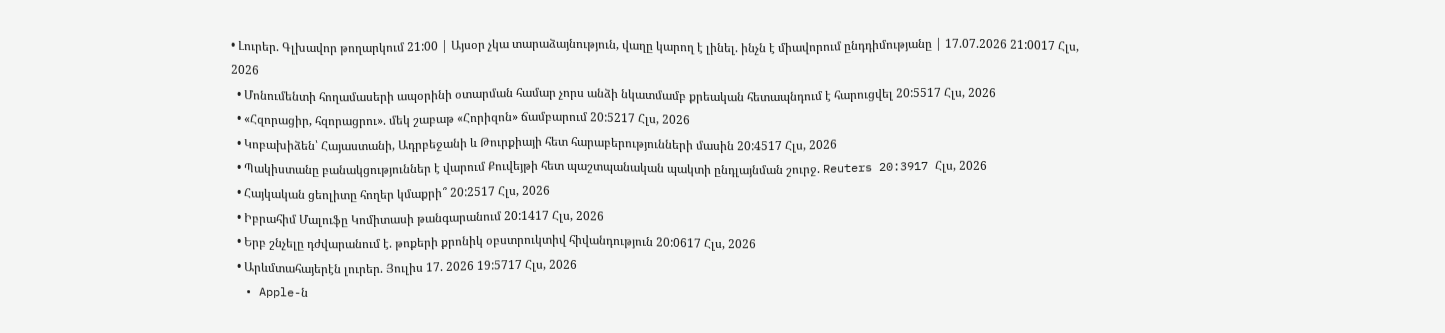• Լուրեր. Գլխավոր թողարկում 21:00 | Այսօր չկա տարաձայնություն, վաղը կարող է լինել. ինչն է միավորում ընդդիմությանը | 17.07.2026 21:0017 Հլս, 2026
  • Մոնումենտի հողամասերի ապօրինի օտարման համար չորս անձի նկատմամբ քրեական հետապնդում է հարուցվել 20:5517 Հլս, 2026
  • «Հզորացիր, հզորացրու». մեկ շաբաթ «Հորիզոն» ճամբարում 20:5217 Հլս, 2026
  • Կոբախիձեն՝ Հայաստանի, Ադրբեջանի և Թուրքիայի հետ հարաբերությունների մասին 20:4517 Հլս, 2026
  • Պակիստանը բանակցություններ է վարում Քուվեյթի հետ պաշտպանական պակտի ընդլայնման շուրջ. Reuters 20:3917 Հլս, 2026
  • Հայկական ցեոլիտը հողեր կմաքրի՞ 20:2517 Հլս, 2026
  • Իբրահիմ Մալուֆը Կոմիտասի թանգարանում 20:1417 Հլս, 2026
  • Երբ շնչելը դժվարանում է. թոքերի քրոնիկ օբստրուկտիվ հիվանդություն 20:0617 Հլս, 2026
  • Արևմտահայերէն լուրեր. Յուլիս 17. 2026 19:5717 Հլս, 2026
  • Apple-ն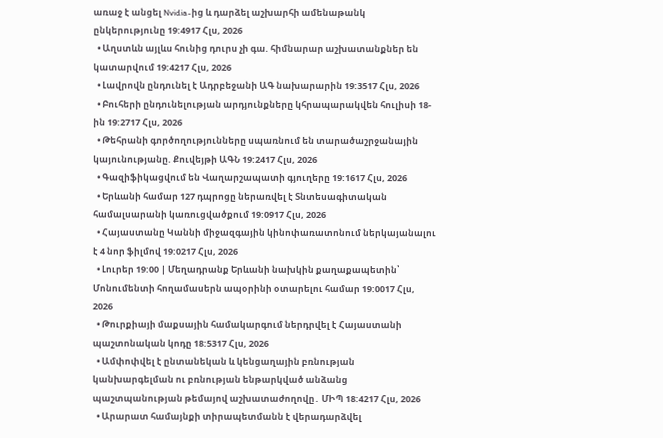առաջ է անցել Nvidia-ից և դարձել աշխարհի ամենաթանկ ընկերությունը 19:4917 Հլս, 2026
  • Աղստևն այլևս հունից դուրս չի գա. հիմնարար աշխատանքներ են կատարվում 19:4217 Հլս, 2026
  • Լավրովն ընդունել է Ադրբեջանի ԱԳ նախարարին 19:3517 Հլս, 2026
  • Բուհերի ընդունելության արդյունքները կհրապարակվեն հուլիսի 18-ին 19:2717 Հլս, 2026
  • Թեհրանի գործողությունները սպառնում են տարածաշրջանային կայունությանը. Քուվեյթի ԱԳՆ 19:2417 Հլս, 2026
  • Գազիֆիկացվում են Վաղարշապատի գյուղերը 19:1617 Հլս, 2026
  • Երևանի համար 127 դպրոցը ներառվել է Տնտեսագիտական համալսարանի կառուցվածքում 19:0917 Հլս, 2026
  • Հայաստանը Կաննի միջազգային կինոփառատոնում ներկայանալու է 4 նոր ֆիլմով 19:0217 Հլս, 2026
  • Լուրեր 19:00 | Մեղադրանք Երևանի նախկին քաղաքապետին՝ Մոնումենտի հողամասերն ապօրինի օտարելու համար 19:0017 Հլս, 2026
  • Թուրքիայի մաքսային համակարգում ներդրվել է Հայաստանի պաշտոնական կոդը 18:5317 Հլս, 2026
  • Ամփոփվել է ընտանեկան և կենցաղային բռնության կանխարգելման ու բռնության ենթարկված անձանց պաշտպանության թեմայով աշխատաժողովը․ ՄԻՊ 18:4217 Հլս, 2026
  • Արարատ համայնքի տիրապետմանն է վերադարձվել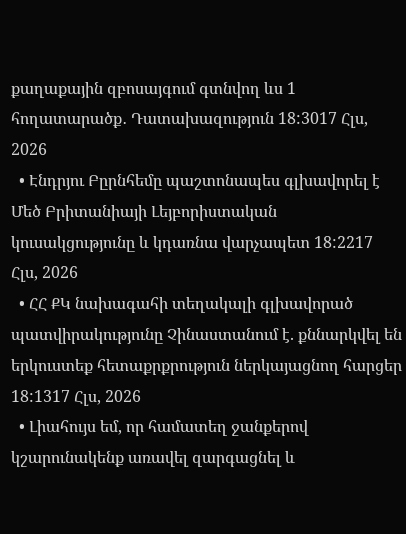քաղաքային զբոսայգում գտնվող ևս 1 հողատարածք․ Դատախազություն 18:3017 Հլս, 2026
  • Էնդրյու Բըրնհեմը պաշտոնապես գլխավորել է Մեծ Բրիտանիայի Լեյբորիստական կուսակցությունը և կդառնա վարչապետ 18:2217 Հլս, 2026
  • ՀՀ ՔԿ նախագահի տեղակալի գլխավորած պատվիրակությունը Չինաստանում է. քննարկվել են երկուստեք հետաքրքրություն ներկայացնող հարցեր 18:1317 Հլս, 2026
  • Լիահույս եմ, որ համատեղ ջանքերով կշարունակենք առավել զարգացնել և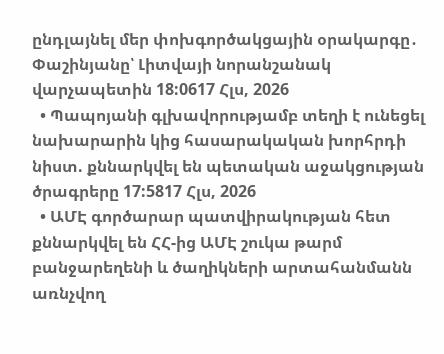ընդլայնել մեր փոխգործակցային օրակարգը․ Փաշինյանը՝ Լիտվայի նորանշանակ վարչապետին 18:0617 Հլս, 2026
  • Պապոյանի գլխավորությամբ տեղի է ունեցել նախարարին կից հասարակական խորհրդի նիստ. քննարկվել են պետական աջակցության ծրագրերը 17:5817 Հլս, 2026
  • ԱՄԷ գործարար պատվիրակության հետ քննարկվել են ՀՀ-ից ԱՄԷ շուկա թարմ բանջարեղենի և ծաղիկների արտահանմանն առնչվող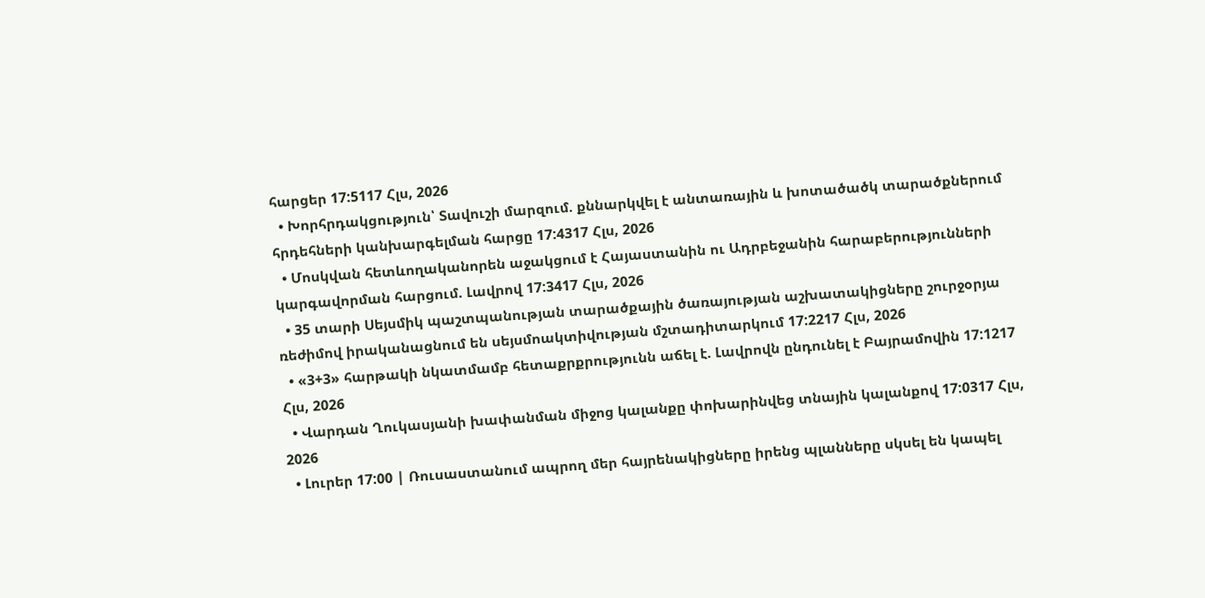հարցեր 17:5117 Հլս, 2026
  • Խորհրդակցություն՝ Տավուշի մարզում. քննարկվել է անտառային և խոտածածկ տարածքներում հրդեհների կանխարգելման հարցը 17:4317 Հլս, 2026
  • Մոսկվան հետևողականորեն աջակցում է Հայաստանին ու Ադրբեջանին հարաբերությունների կարգավորման հարցում. Լավրով 17:3417 Հլս, 2026
  • 35 տարի Սեյսմիկ պաշտպանության տարածքային ծառայության աշխատակիցները շուրջօրյա ռեժիմով իրականացնում են սեյսմոակտիվության մշտադիտարկում 17:2217 Հլս, 2026
  • «3+3» հարթակի նկատմամբ հետաքրքրությունն աճել է. Լավրովն ընդունել է Բայրամովին 17:1217 Հլս, 2026
  • Վարդան Ղուկասյանի խափանման միջոց կալանքը փոխարինվեց տնային կալանքով 17:0317 Հլս, 2026
  • Լուրեր 17:00 | Ռուսաստանում ապրող մեր հայրենակիցները իրենց պլանները սկսել են կապել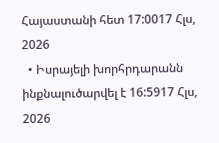Հայաստանի հետ 17:0017 Հլս, 2026
  • Իսրայելի խորհրդարանն ինքնալուծարվել է 16:5917 Հլս, 2026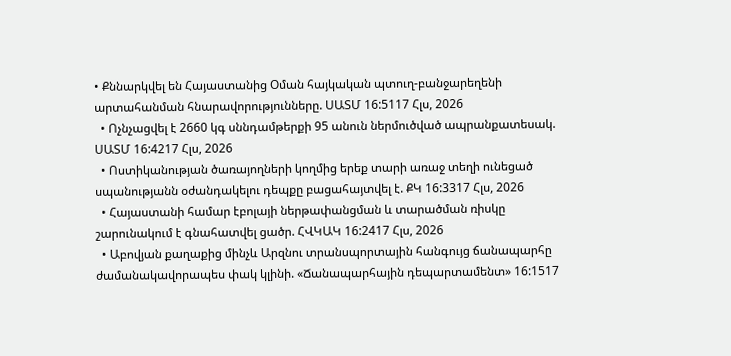• Քննարկվել են Հայաստանից Օման հայկական պտուղ-բանջարեղենի արտահանման հնարավորությունները. ՍԱՏՄ 16:5117 Հլս, 2026
  • Ոչնչացվել է 2660 կգ սննդամթերքի 95 անուն ներմուծված ապրանքատեսակ. ՍԱՏՄ 16:4217 Հլս, 2026
  • Ոստիկանության ծառայողների կողմից երեք տարի առաջ տեղի ունեցած սպանությանն օժանդակելու դեպքը բացահայտվել է. ՔԿ 16:3317 Հլս, 2026
  • Հայաստանի համար էբոլայի ներթափանցման և տարածման ռիսկը շարունակում է գնահատվել ցածր. ՀՎԿԱԿ 16:2417 Հլս, 2026
  • Աբովյան քաղաքից մինչև Արզնու տրանսպորտային հանգույց ճանապարհը ժամանակավորապես փակ կլինի. «Ճանապարհային դեպարտամենտ» 16:1517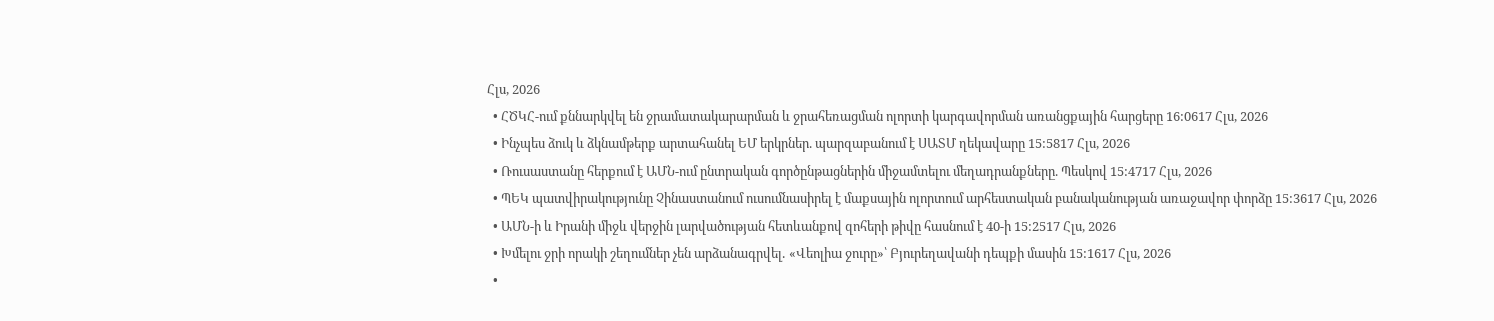Հլս, 2026
  • ՀԾԿՀ-ում քննարկվել են ջրամատակարարման և ջրահեռացման ոլորտի կարգավորման առանցքային հարցերը 16:0617 Հլս, 2026
  • Ինչպես ձուկ և ձկնամթերք արտահանել ԵՄ երկրներ. պարզաբանում է ՍԱՏՄ ղեկավարը 15:5817 Հլս, 2026
  • Ռուսաստանը հերքում է ԱՄՆ-ում ընտրական գործընթացներին միջամտելու մեղադրանքները. Պեսկով 15:4717 Հլս, 2026
  • ՊԵԿ պատվիրակությունը Չինաստանում ուսումնասիրել է մաքսային ոլորտում արհեստական բանականության առաջավոր փորձը 15:3617 Հլս, 2026
  • ԱՄՆ-ի և Իրանի միջև վերջին լարվածության հետևանքով զոհերի թիվը հասնում է 40-ի 15:2517 Հլս, 2026
  • Խմելու ջրի որակի շեղումներ չեն արձանագրվել․ «Վեոլիա ջուրը»՝ Բյուրեղավանի դեպքի մասին 15:1617 Հլս, 2026
  •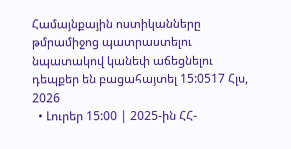Համայնքային ոստիկանները թմրամիջոց պատրաստելու նպատակով կանեփ աճեցնելու դեպքեր են բացահայտել 15:0517 Հլս, 2026
  • Լուրեր 15:00 | 2025-ին ՀՀ-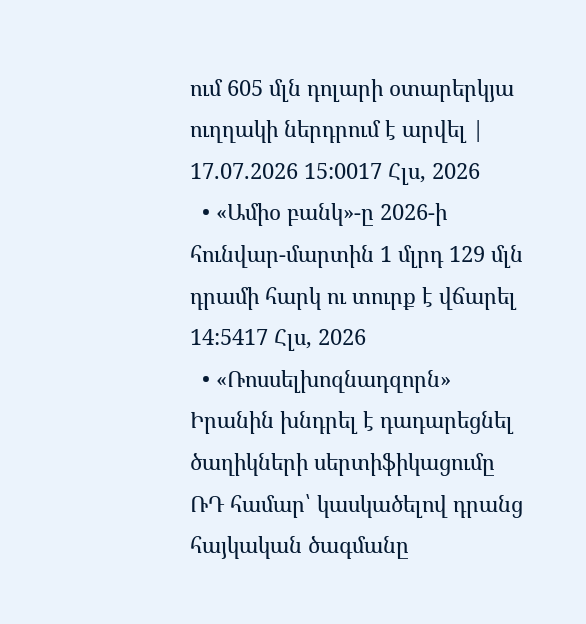ում 605 մլն դոլարի օտարերկյա ուղղակի ներդրում է արվել | 17.07.2026 15:0017 Հլս, 2026
  • «Ամիօ բանկ»-ը 2026-ի հունվար-մարտին 1 մլրդ 129 մլն դրամի հարկ ու տուրք է վճարել 14:5417 Հլս, 2026
  • «Ռոսսելխոզնադզորն» Իրանին խնդրել է դադարեցնել ծաղիկների սերտիֆիկացումը ՌԴ համար՝ կասկածելով դրանց հայկական ծագմանը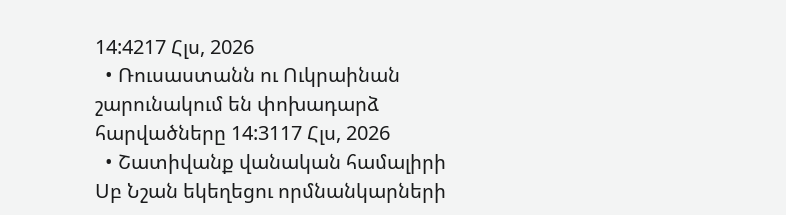14:4217 Հլս, 2026
  • Ռուսաստանն ու Ուկրաինան շարունակում են փոխադարձ հարվածները 14:3117 Հլս, 2026
  • Շատիվանք վանական համալիրի Սբ Նշան եկեղեցու որմնանկարների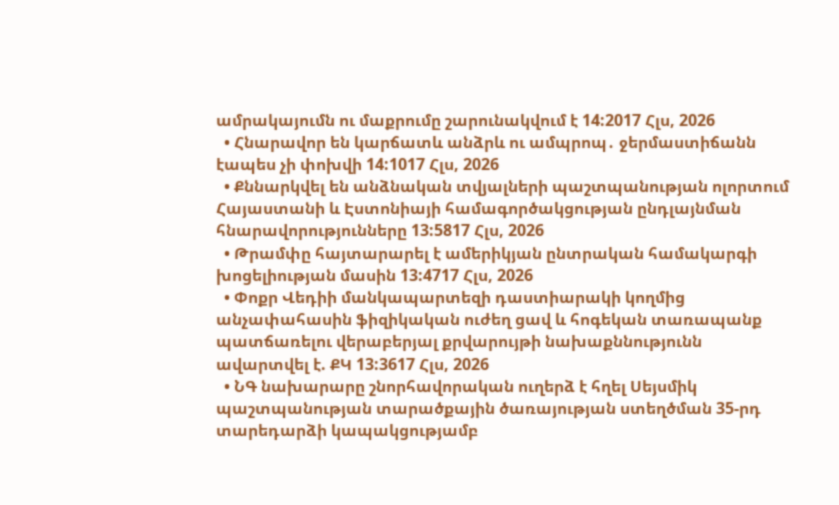ամրակայումն ու մաքրումը շարունակվում է 14:2017 Հլս, 2026
  • Հնարավոր են կարճատև անձրև ու ամպրոպ․ ջերմաստիճանն էապես չի փոխվի 14:1017 Հլս, 2026
  • Քննարկվել են անձնական տվյալների պաշտպանության ոլորտում Հայաստանի և Էստոնիայի համագործակցության ընդլայնման հնարավորությունները 13:5817 Հլս, 2026
  • Թրամփը հայտարարել է ամերիկյան ընտրական համակարգի խոցելիության մասին 13:4717 Հլս, 2026
  • Փոքր Վեդիի մանկապարտեզի դաստիարակի կողմից անչափահասին ֆիզիկական ուժեղ ցավ և հոգեկան տառապանք պատճառելու վերաբերյալ քրվարույթի նախաքննությունն ավարտվել է. ՔԿ 13:3617 Հլս, 2026
  • ՆԳ նախարարը շնորհավորական ուղերձ է հղել Սեյսմիկ պաշտպանության տարածքային ծառայության ստեղծման 35-րդ տարեդարձի կապակցությամբ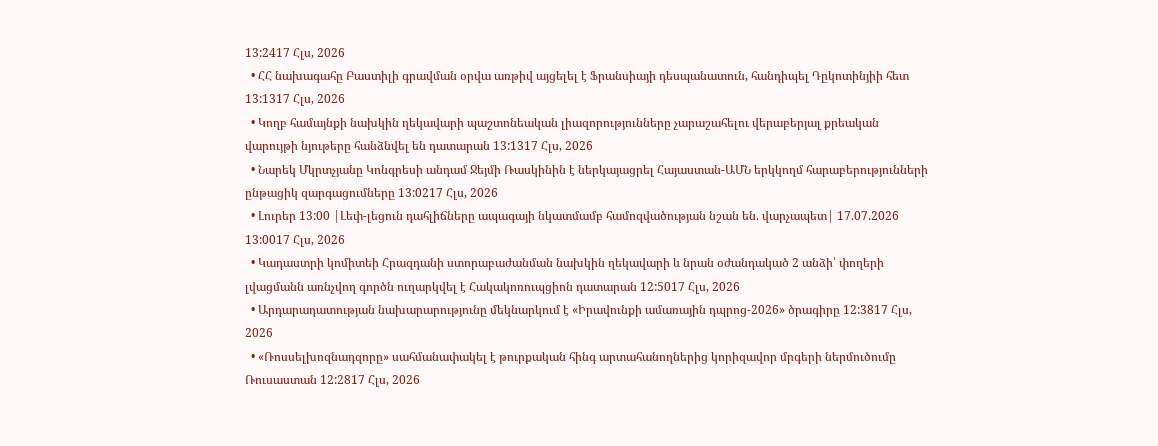13:2417 Հլս, 2026
  • ՀՀ նախագահը Բաստիլի գրավման օրվա առթիվ այցելել է Ֆրանսիայի դեսպանատուն, հանդիպել Դըկոտինյիի հետ 13:1317 Հլս, 2026
  • Կողբ համայնքի նախկին ղեկավարի պաշտոնեական լիազորությունները չարաշահելու վերաբերյալ քրեական վարույթի նյութերը հանձնվել են դատարան 13:1317 Հլս, 2026
  • Նարեկ Մկրտչյանը Կոնգրեսի անդամ Ջեյմի Ռասկինին է ներկայացրել Հայաստան-ԱՄՆ երկկողմ հարաբերությունների ընթացիկ զարգացումները 13:0217 Հլս, 2026
  • Լուրեր 13:00 |Լեփ-լեցուն դահլիճները ապագայի նկատմամբ համոզվածության նշան են. վարչապետ| 17.07.2026 13:0017 Հլս, 2026
  • Կադաստրի կոմիտեի Հրազդանի ստորաբաժանման նախկին ղեկավարի և նրան օժանդակած 2 անձի՝ փողերի լվացմանն առնչվող գործն ուղարկվել է Հակակոռուպցիոն դատարան 12:5017 Հլս, 2026
  • Արդարադատության նախարարությունը մեկնարկում է «Իրավունքի ամառային դպրոց-2026» ծրագիրը 12:3817 Հլս, 2026
  • «Ռոսսելխոզնադզորը» սահմանափակել է թուրքական հինգ արտահանողներից կորիզավոր մրգերի ներմուծումը Ռուսաստան 12:2817 Հլս, 2026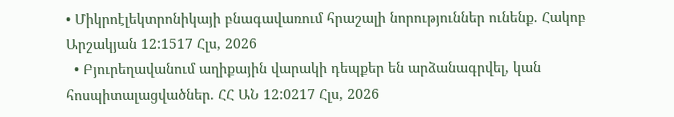• Միկրոէլեկտրոնիկայի բնագավառում հրաշալի նորություններ ունենք. Հակոբ Արշակյան 12:1517 Հլս, 2026
  • Բյուրեղավանում աղիքային վարակի դեպքեր են արձանագրվել, կան հոսպիտալացվածներ. ՀՀ ԱՆ 12:0217 Հլս, 2026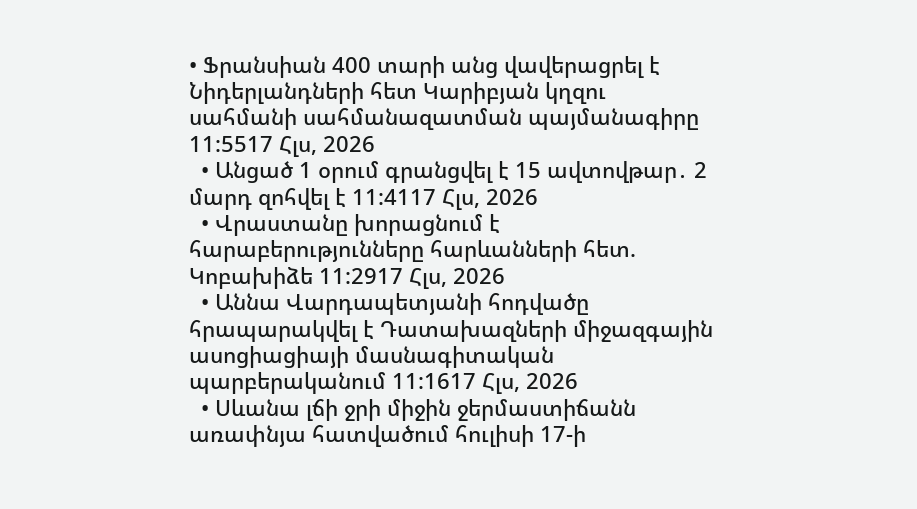• Ֆրանսիան 400 տարի անց վավերացրել է Նիդերլանդների հետ Կարիբյան կղզու սահմանի սահմանազատման պայմանագիրը 11:5517 Հլս, 2026
  • Անցած 1 օրում գրանցվել է 15 ավտովթար․ 2 մարդ զոհվել է 11:4117 Հլս, 2026
  • Վրաստանը խորացնում է հարաբերությունները հարևանների հետ. Կոբախիձե 11:2917 Հլս, 2026
  • Աննա Վարդապետյանի հոդվածը հրապարակվել է Դատախազների միջազգային ասոցիացիայի մասնագիտական պարբերականում 11:1617 Հլս, 2026
  • Սևանա լճի ջրի միջին ջերմաստիճանն առափնյա հատվածում հուլիսի 17-ի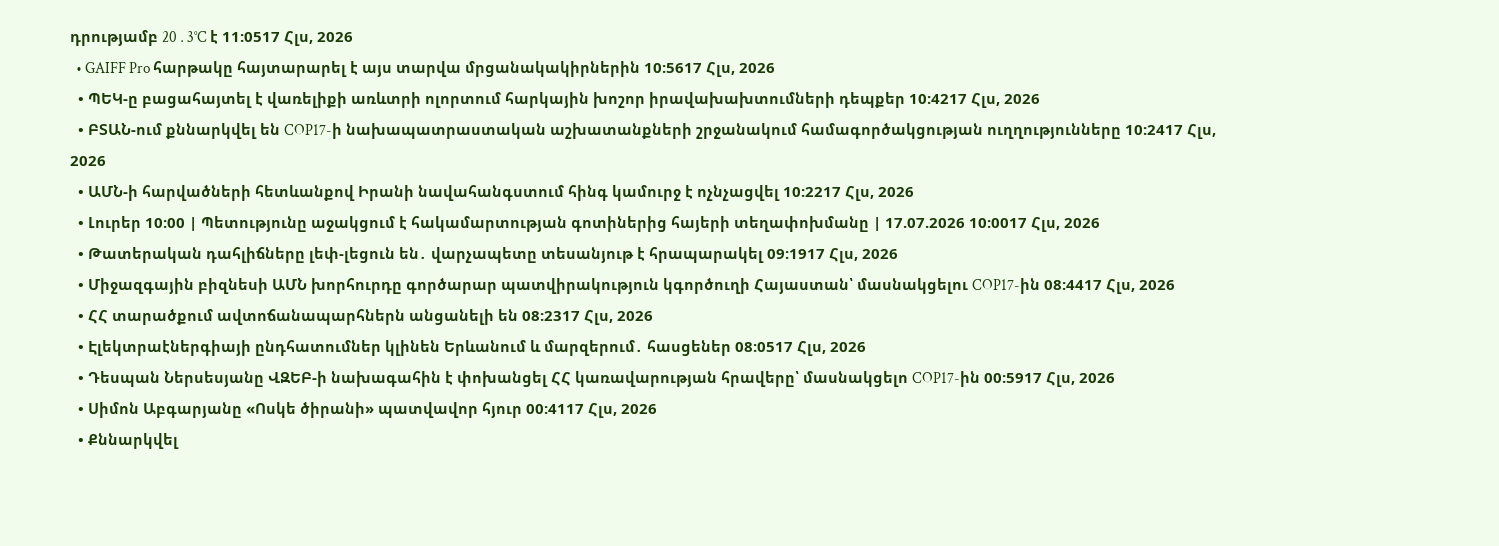դրությամբ 20․3°C է 11:0517 Հլս, 2026
  • GAIFF Pro հարթակը հայտարարել է այս տարվա մրցանակակիրներին 10:5617 Հլս, 2026
  • ՊԵԿ-ը բացահայտել է վառելիքի առևտրի ոլորտում հարկային խոշոր իրավախախտումների դեպքեր 10:4217 Հլս, 2026
  • ԲՏԱՆ-ում քննարկվել են COP17-ի նախապատրաստական աշխատանքների շրջանակում համագործակցության ուղղությունները 10:2417 Հլս, 2026
  • ԱՄՆ-ի հարվածների հետևանքով Իրանի նավահանգստում հինգ կամուրջ է ոչնչացվել 10:2217 Հլս, 2026
  • Լուրեր 10:00 | Պետությունը աջակցում է հակամարտության գոտիներից հայերի տեղափոխմանը | 17.07.2026 10:0017 Հլս, 2026
  • Թատերական դահլիճները լեփ-լեցուն են․ վարչապետը տեսանյութ է հրապարակել 09:1917 Հլս, 2026
  • Միջազգային բիզնեսի ԱՄՆ խորհուրդը գործարար պատվիրակություն կգործուղի Հայաստան՝ մասնակցելու COP17-ին 08:4417 Հլս, 2026
  • ՀՀ տարածքում ավտոճանապարհներն անցանելի են 08:2317 Հլս, 2026
  • Էլեկտրաէներգիայի ընդհատումներ կլինեն Երևանում և մարզերում․ հասցեներ 08:0517 Հլս, 2026
  • Դեսպան Ներսեսյանը ՎԶԵԲ-ի նախագահին է փոխանցել ՀՀ կառավարության հրավերը՝ մասնակցելո COP17-ին 00:5917 Հլս, 2026
  • Սիմոն Աբգարյանը «Ոսկե ծիրանի» պատվավոր հյուր 00:4117 Հլս, 2026
  • Քննարկվել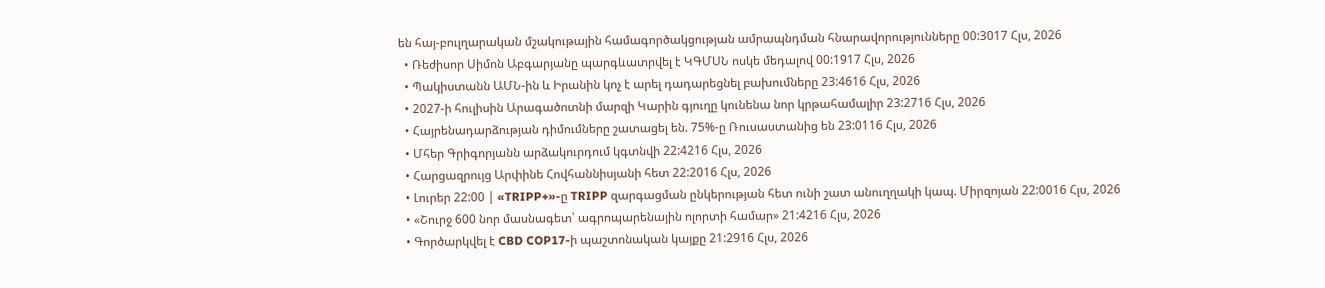են հայ-բուլղարական մշակութային համագործակցության ամրապնդման հնարավորությունները 00:3017 Հլս, 2026
  • Ռեժիսոր Սիմոն Աբգարյանը պարգևատրվել է ԿԳՄՍՆ ոսկե մեդալով 00:1917 Հլս, 2026
  • Պակիստանն ԱՄՆ-ին և Իրանին կոչ է արել դադարեցնել բախումները 23:4616 Հլս, 2026
  • 2027-ի հուլիսին Արագածոտնի մարզի Կարին գյուղը կունենա նոր կրթահամալիր 23:2716 Հլս, 2026
  • Հայրենադարձության դիմումները շատացել են. 75%-ը Ռուսաստանից են 23:0116 Հլս, 2026
  • Մհեր Գրիգորյանն արձակուրդում կգտնվի 22:4216 Հլս, 2026
  • Հարցազրույց Արփինե Հովհաննիսյանի հետ 22:2016 Հլս, 2026
  • Լուրեր 22:00 | «TRIPP+»-ը TRIPP զարգացման ընկերության հետ ունի շատ անուղղակի կապ. Միրզոյան 22:0016 Հլս, 2026
  • «Շուրջ 600 նոր մասնագետ՝ ագրոպարենային ոլորտի համար» 21:4216 Հլս, 2026
  • Գործարկվել է CBD COP17-ի պաշտոնական կայքը 21:2916 Հլս, 2026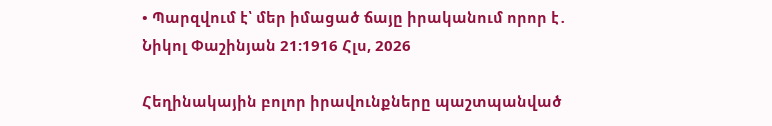• Պարզվում է՝ մեր իմացած ճայը իրականում որոր է․ Նիկոլ Փաշինյան 21:1916 Հլս, 2026

Հեղինակային բոլոր իրավունքները պաշտպանված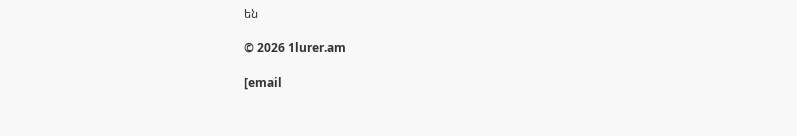են

© 2026 1lurer.am

[email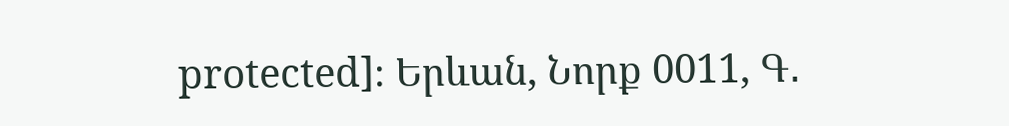protected]։ Երևան, Նորք 0011, Գ․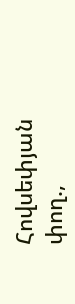Հովսեփյան փող.,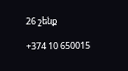26 շենք

+374 10 650015